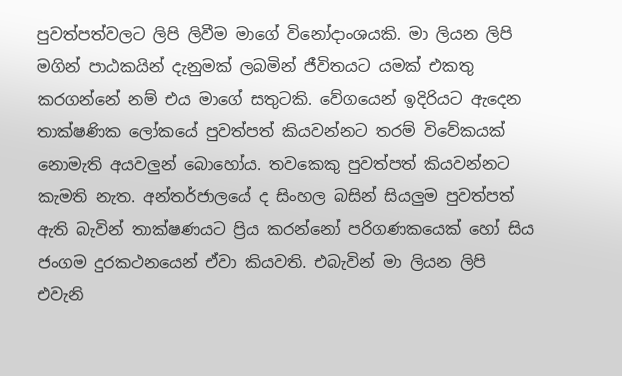පුවත්පත්වලට ලිපි ලිවීම මාගේ විනෝදාංශයකි. මා ලියන ලිපි මගින් පාඨකයින් දැනුමක් ලබමින් ජීවිතයට යමක් එකතු කරගන්නේ නම් එය මාගේ සතුටකි. වේගයෙන් ඉදිරියට ඇදෙන තාක්ෂණික ලෝකයේ පුවත්පත් කියවන්නට තරම් විවේකයක් නොමැති අයවලුන් බොහෝය. තවකෙකු පුවත්පත් කියවන්නට කැමති නැත. අන්තර්ජාලයේ ද සිංහල බසින් සියලුම පුවත්පත් ඇති බැවින් තාක්ෂණයට ප්‍රිය කරන්නෝ පරිගණකයෙක් හෝ සිය ජංගම දුරකථනයෙන් ඒවා කියවති. එබැවින් මා ලියන ලිපි එවැනි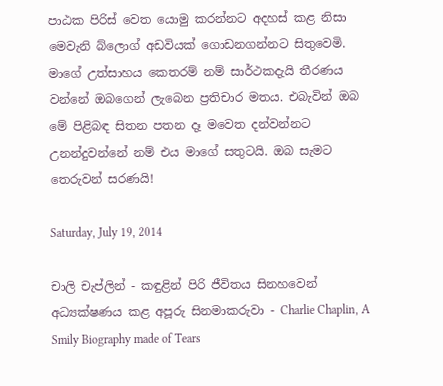පාඨක පිරිස් වෙත යොමු කරන්නට අදහස් කළ නිසා මෙවැනි බ්ලොග් අඩවියක් ගොඩනගන්නට සිතුවෙමි. මාගේ උත්සාහය කෙතරම් නම් සාර්ථකදැයි තීරණය වන්නේ ඔබගෙන් ලැබෙන ප්‍රතිචාර මතය. එබැවින් ඔබ මේ පිළිබඳ සිතන පතන දෑ මවෙත දන්වන්නට උනන්දුවන්නේ නම් එය මාගේ සතුටයි. ඔබ සැමට තෙරුවන් සරණයි!

Saturday, July 19, 2014

චාලි චැප්ලින් - කඳුළින් පිරි ජීවිතය සිනහවෙන් අධ්‍යක්ෂණය කළ අපූරු සිනමාකරුවා - Charlie Chaplin, A Smily Biography made of Tears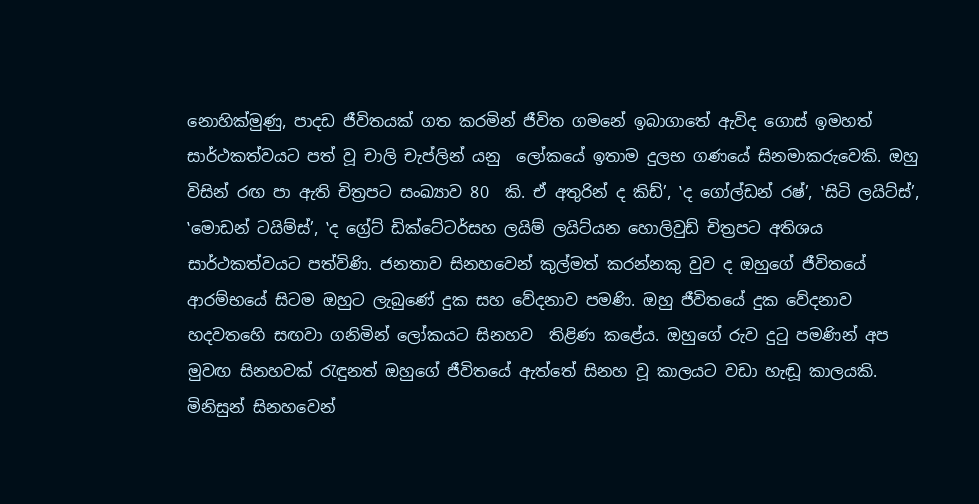නොහික්මුණු, පාදඩ ජීවිතයක් ගත කරමින් ජීවිත ගමනේ ඉබාගාතේ ඇවිද ගොස් ඉමහත් සාර්ථකත්වයට පත් වූ චාලි චැප්ලින් යනු  ලෝකයේ ඉතාම දුලභ ගණයේ සිනමාකරුවෙකි. ඔහු විසින් රඟ පා ඇති චිත්‍රපට සංඛ්‍යාව 80  කි. ඒ අතුරින් ද කිඩ්’, ‛ද ගෝල්ඩන් රෂ්’, ‛සිටි ලයිට්ස්’, ‛මොඩන් ටයිම්ස්’, ‛ද ග්‍රේට් ඩික්ටේටර්සහ ලයිම් ලයිට්යන හොලිවුඩ් චිත්‍රපට අතිශය සාර්ථකත්වයට පත්විණි. ජනතාව සිනහවෙන් කුල්මත් කරන්නකු වුව ද ඔහුගේ ජීවිතයේ ආරම්භයේ සිටම ඔහුට ලැබුණේ දුක සහ වේදනාව පමණි. ඔහු ජීවිතයේ දුක වේදනාව හදවතහෙි සඟවා ගනිමින් ලෝකයට සිනහව  තිළිණ කළේය. ඔහුගේ රුව දුටු පමණින් අප මුවඟ සිනහවක් රැඳුනත් ඔහුගේ ජීවිතයේ ඇත්තේ සිනහ වූ කාලයට වඩා හැඬූ කාලයකි. මිනිසුන් සිනහවෙන්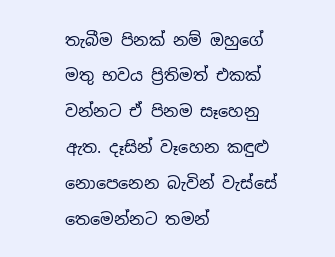තැබීම පිනක් නම් ඔහුගේ මතු භවය ප්‍රිතිමත් එකක් වන්නට ඒ පිනම සෑහෙනු ඇත. දෑසින් වෑහෙන කඳුළු නොපෙනෙන බැවින් වැස්සේ තෙමෙන්නට තමන්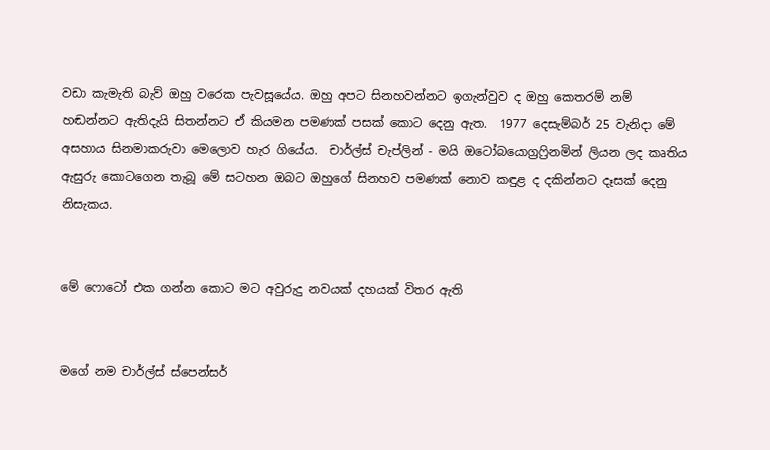වඩා කැමැති බැව් ඔහු වරෙක පැවසූයේය. ඔහු අපට සිනහවන්නට ඉගැන්වුව ද ඔහු කෙතරම් නම් හඬන්නට ඇතිදැයි සිතන්නට ඒ කියමන පමණක් පසක් කොට දෙනු ඇත.  1977 දෙසැම්බර් 25 වැනිදා මේ අසහාය සිනමාකරුවා මෙලොව හැර ගියේය.  චාර්ල්ස් චැප්ලින් - මයි ඔටෝබයොග්‍රෆ්‍රිනමින් ලියන ලද කෘතිය ඇසුරු කොටගෙන තැබූ මේ සටහන ඔබට ඔහුගේ සිනහව පමණක් නොව කඳුළ ද දකින්නට දෑසක් දෙනු නිසැකය.


මේ ෆොටෝ එක ගන්න කොට මට අවුරුදු නවයක් දහයක් විතර ඇති


මගේ නම චාර්ල්ස් ස්පෙන්සර්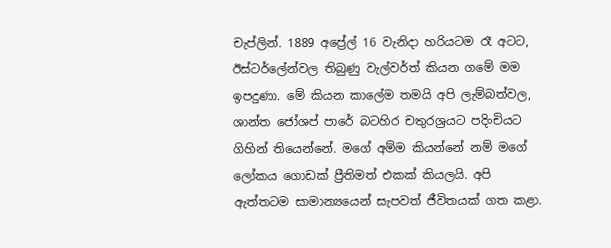චැප්ලින්. 1889 අප්‍රේල් 16 වැනිදා හරියටම රෑ අටට, ඊස්ටර්ලේන්වල තිබුණු වැල්වර්ත් කියන ගමේ මම ඉපදුණා. මේ කියන කාලේම තමයි අපි ලැම්බත්වල, ශාන්ත ජෝශප් පාරේ බටහිර චතුරශ්‍රයට පදිංචියට ගිහින් තියෙන්නේ. මගේ අම්ම කියන්නේ නම් මගේ ලෝකය ගොඩක් ප්‍රීතිමත් එකක් කියලයි. අපි ඇත්තටම සාමාන්‍යයෙන් සැපවත් ජීවිතයක් ගත කළා.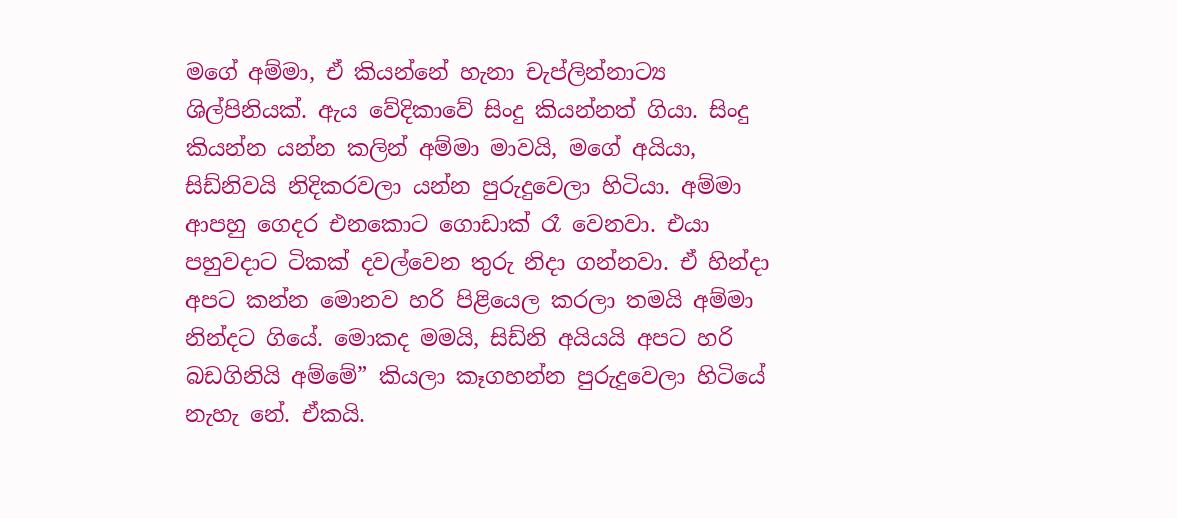මගේ අම්මා, ඒ කියන්නේ හැනා චැප්ලින්නාට්‍ය ශිල්පිනියක්. ඇය වේදිකාවේ සිංදු කියන්නත් ගියා. සිංදු කියන්න යන්න කලින් අම්මා මාවයි, මගේ අයියා, සිඩ්නිවයි නිදිකරවලා යන්න පුරුදුවෙලා හිටියා. අම්මා ආපහු ගෙදර එනකොට ගොඩාක් රෑ වෙනවා. එයා පහුවදාට ටිකක් දවල්වෙන තුරු නිදා ගන්නවා. ඒ හින්දා අපට කන්න මොනව හරි පිළියෙල කරලා තමයි අම්මා නින්දට ගියේ. මොකද මමයි, සිඩ්නි අයියයි අපට හරි බඩගිනියි අම්මේ” කියලා කෑගහන්න පුරුදුවෙලා හිටියේ නැහැ නේ. ඒකයි.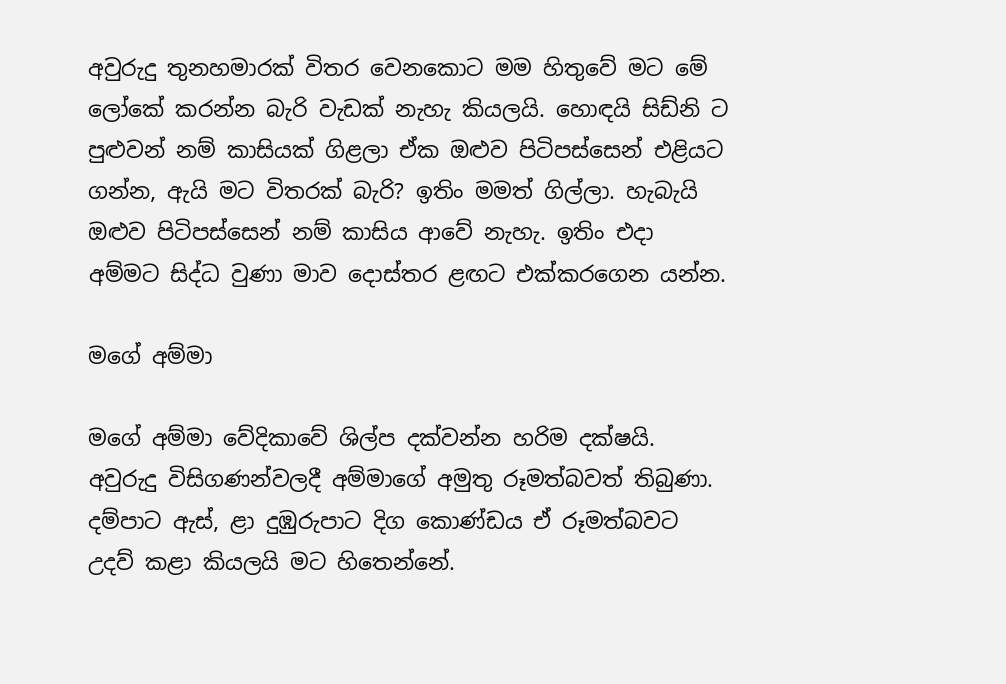අවුරුදු තුනහමාරක් විතර වෙනකොට මම හිතුවේ මට මේ ලෝකේ කරන්න බැරි වැඩක් නැහැ කියලයි. හොඳයි සිඩ්නි ට පුළුවන් නම් කාසියක් ගිළලා ඒක ඔළුව පිටිපස්සෙන් එළියට ගන්න, ඇයි මට විතරක් බැරි? ඉතිං මමත් ගිල්ලා. හැබැයි ඔළුව පිටිපස්සෙන් නම් කාසිය ආවේ නැහැ. ඉතිං එදා අම්මට සිද්ධ වුණා මාව දොස්තර ළඟට එක්කරගෙන යන්න.

මගේ අම්මා

මගේ අම්මා වේදිකාවේ ශිල්ප දක්වන්න හරිම දක්ෂයි. අවුරුදු විසිගණන්වලදී අම්මාගේ අමුතු රූමත්බවත් තිබුණා.  දම්පාට ඇස්, ළා දුඹුරුපාට දිග කොණ්ඩය ඒ රූමත්බවට උදව් කළා කියලයි මට හිතෙන්නේ.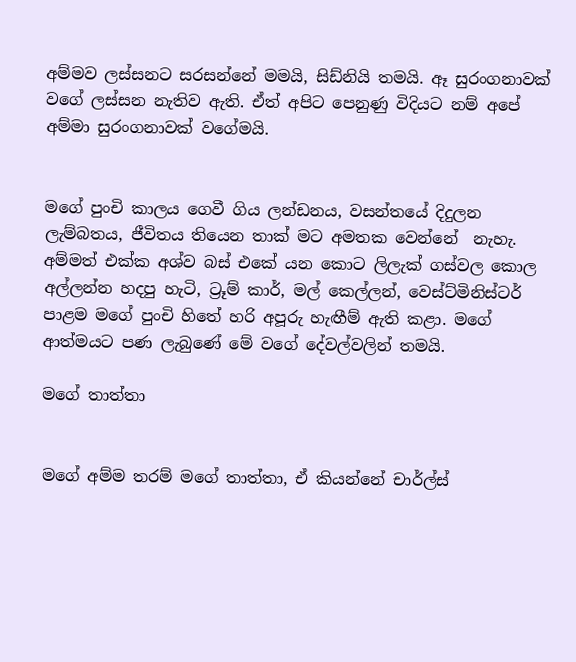අම්මව ලස්සනට සරසන්නේ මමයි, සිඩ්නියි තමයි. ඈ සුරංගනාවක් වගේ ලස්සන නැතිව ඇති. ඒත් අපිට පෙනුණු විදියට නම් අපේ අම්මා සුරංගනාවක් වගේමයි.


මගේ පුංචි කාලය ගෙවී ගිය ලන්ඩනය, වසන්තයේ දිදුලන ලැම්බතය, ජීවිතය තියෙන තාක් මට අමතක වෙන්නේ  නැහැ. අම්මත් එක්ක අශ්ව බස් එකේ යන කොට ලිලැක් ගස්වල කොල අල්ලන්න හදපු හැටි, ට්‍රූම් කාර්, මල් කෙල්ලන්, වෙස්ට්මිනිස්ටර් පාළම මගේ පුංචි හිතේ හරි අපූරු හැඟීම් ඇති කළා. මගේ ආත්මයට පණ ලැබුණේ මේ වගේ දේවල්වලින් තමයි.

මගේ තාත්තා


මගේ අම්ම තරම් මගේ තාත්තා, ඒ කියන්නේ චාර්ල්ස්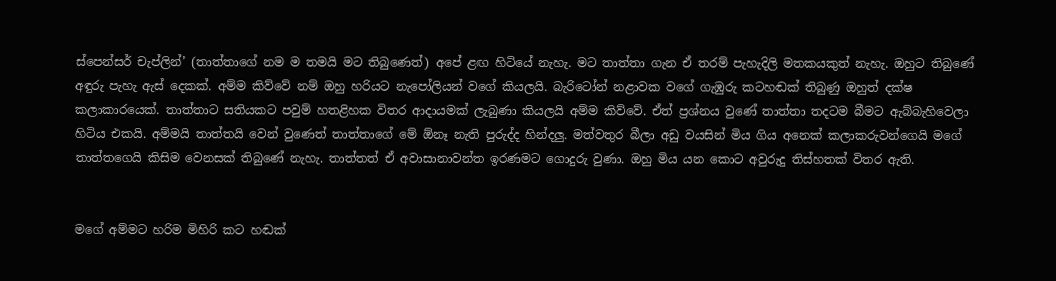ස්පෙන්සර් චැප්ලින්’ (තාත්තාගේ නම ම තමයි මට තිබුණෙත්) අපේ ළඟ හිටියේ නැහැ. මට තාත්තා ගැන ඒ තරම් පැහැදිලි මතකයකුත් නැහැ. ඔහුට තිබුණේ අඳුරු පැහැ ඇස් දෙකක්. අම්ම කිව්වේ නම් ඔහු හරියට නැපෝලියන් වගේ කියලයි. බැරිටෝන් නළාවක වගේ ගැඹුරු කටහඬක් තිබුණු ඔහුත් දක්ෂ කලාකාරයෙක්. තාත්තාට සතියකට පවුම් හතළිහක විතර ආදායමක් ලැබුණා කියලයි අම්ම කිව්වේ. ඒත් ප්‍රශ්නය වුණේ තාත්තා තදටම බීමට ඇබ්බැහිවෙලා හිටිය එකයි. අම්මයි තාත්තයි වෙන් වුණෙත් තාත්තාගේ මේ ඕනෑ නැති පුරුද්ද හින්දලු. මත්වතුර බීලා අඩු වයසින් මිය ගිය අනෙක් කලාකරුවන්ගෙයි මගේ තාත්තගෙයි කිසිම වෙනසක් තිබුණේ නැහැ. තාත්තත් ඒ අවාසානාවන්ත ඉරණමට ගොදුරු වුණා. ඔහු මිය යන කොට අවුරුදු තිස්හතක් විතර ඇති.


මගේ අම්මට හරිම මිහිරි කට හඬක්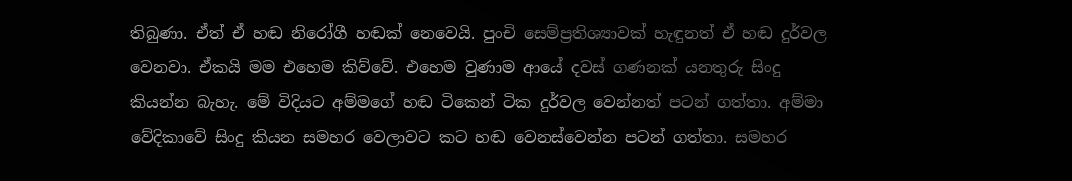තිබුණා. ඒත් ඒ හඬ නිරෝගී හඬක් නෙවෙයි. පුංචි සෙම්ප්‍රතිශ්‍යාවක් හැඳුනත් ඒ හඬ දුර්වල වෙනවා. ඒකයි මම එහෙම කිව්වේ. එහෙම වුණාම ආයේ දවස් ගණනක් යනතුරු සිංදු කියන්න බැහැ. මේ විදියට අම්මගේ හඬ ටිකෙන් ටික දුර්වල වෙන්නත් පටන් ගත්තා. අම්මා වේදිකාවේ සිංදු කියන සමහර වෙලාවට කට හඬ වෙනස්වෙන්න පටන් ගත්තා. සමහර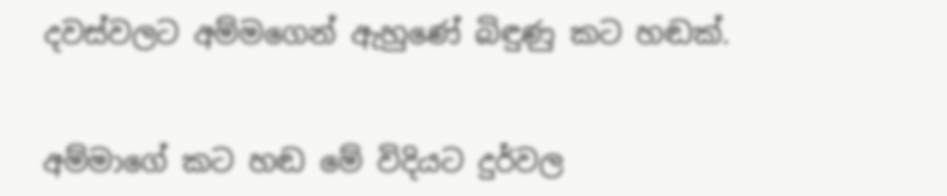දවස්වලට අම්මගෙන් ඇහුණේ බිඳුණු කට හඬක්.


අම්මාගේ කට හඬ මේ විදියට දුර්වල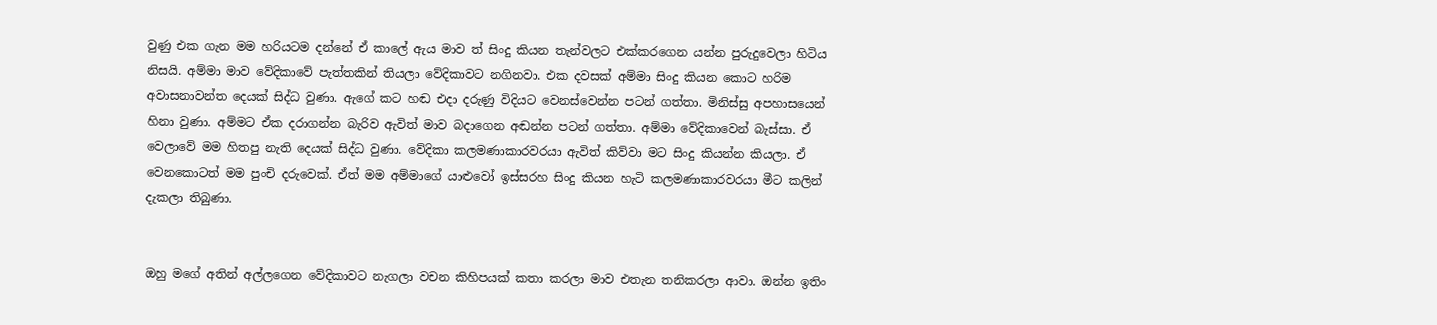වුණු එක ගැන මම හරියටම දන්නේ ඒ කාලේ ඇය මාව ත් සිංදු කියන තැන්වලට එක්කරගෙන යන්න පුරුදුවෙලා හිටිය නිසයි. අම්මා මාව වේදිකාවේ පැත්තකින් තියලා වේදිකාවට නගිනවා. එක දවසක් අම්මා සිංදු කියන කොට හරිම අවාසනාවන්ත දෙයක් සිද්ධ වුණා. ඇගේ කට හඬ එදා දරුණු විදියට වෙනස්වෙන්න පටන් ගත්තා. මිනිස්සු අපහාසයෙන් හිනා වුණා. අම්මට ඒක දරාගන්න බැරිව ඇවිත් මාව බදාගෙන අඬන්න පටන් ගත්තා. අම්මා වේදිකාවෙන් බැස්සා. ඒ වෙලාවේ මම හිතපු නැති දෙයක් සිද්ධ වුණා. වේදිකා කලමණාකාරවරයා ඇවිත් කිව්වා මට සිංදු කියන්න කියලා. ඒ වෙනකොටත් මම පුංචි දරුවෙක්. ඒත් මම අම්මාගේ යාළුවෝ ඉස්සරහ සිංදු කියන හැටි කලමණාකාරවරයා මීට කලින් දැකලා තිබුණා.


ඔහු මගේ අතින් අල්ලගෙන වේදිකාවට නැගලා වචන කිහිපයක් කතා කරලා මාව එතැන තනිකරලා ආවා. ඔන්න ඉතිං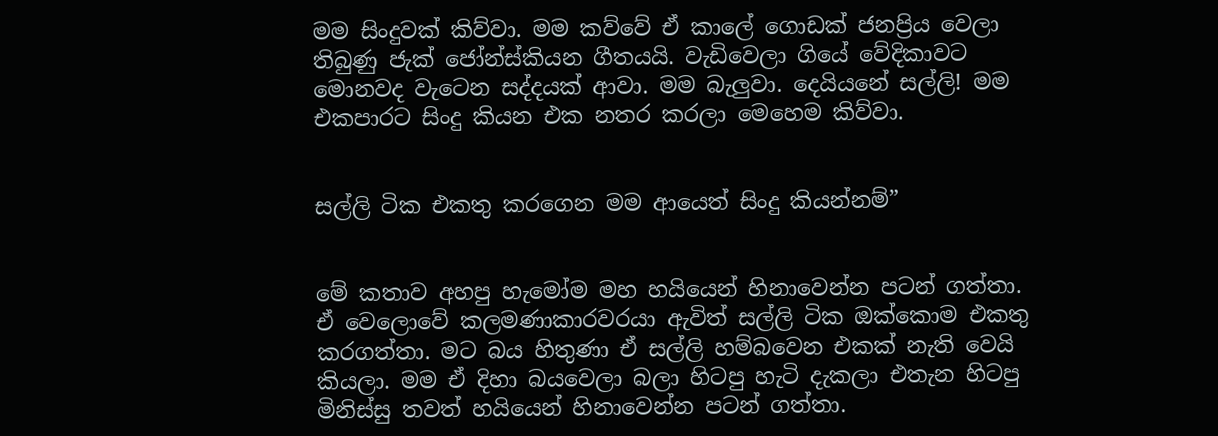මම සිංදුවක් කිව්වා. මම කව්වේ ඒ කාලේ ගොඩක් ජනප්‍රිය වෙලා තිබුණු ජැක් ජෝන්ස්කියන ගීතයයි. වැඩිවෙලා ගියේ වේදිකාවට මොනවද වැටෙන සද්දයක් ආවා. මම බැලුවා. දෙයියනේ සල්ලි! මම එකපාරට සිංදු කියන එක නතර කරලා මෙහෙම කිව්වා.


සල්ලි ටික එකතු කරගෙන මම ආයෙත් සිංදු කියන්නම්”


මේ කතාව අහපු හැමෝම මහ හයියෙන් හිනාවෙන්න පටන් ගත්තා. ඒ වෙලොවේ කලමණාකාරවරයා ඇවිත් සල්ලි ටික ඔක්කොම එකතු කරගත්තා. මට බය හිතුණා ඒ සල්ලි හම්බවෙන එකක් නැති වෙයි කියලා. මම ඒ දිහා බයවෙලා බලා හිටපු හැටි දැකලා එතැන හිටපු මිනිස්සු තවත් හයියෙන් හිනාවෙන්න පටන් ගත්තා.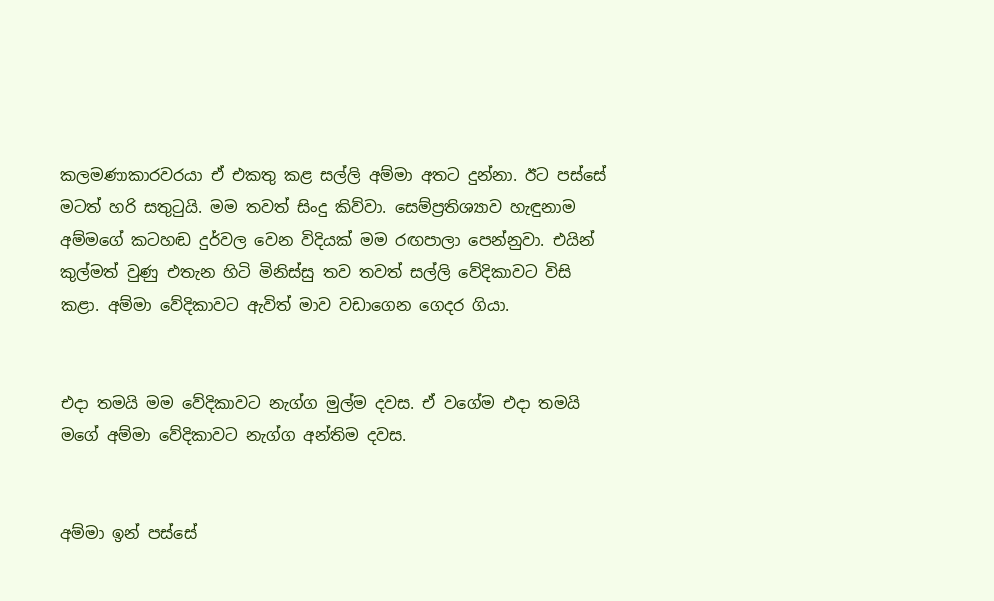කලමණාකාරවරයා ඒ එකතු කළ සල්ලි අම්මා අතට දුන්නා. ඊට පස්සේ මටත් හරි සතුටුයි. මම තවත් සිංදු කිව්වා. සෙම්ප්‍රතිශ්‍යාව හැඳුනාම අම්මගේ කටහඬ දුර්වල වෙන විදියක් මම රඟපාලා පෙන්නුවා. එයින් කුල්මත් වුණු එතැන හිටි මිනිස්සු තව තවත් සල්ලි වේදිකාවට විසි කළා. අම්මා වේදිකාවට ඇවිත් මාව වඩාගෙන ගෙදර ගියා.


එදා තමයි මම වේදිකාවට නැග්ග මුල්ම දවස. ඒ වගේම එදා තමයි මගේ අම්මා වේදිකාවට නැග්ග අන්තිම දවස.


අම්මා ඉන් පස්සේ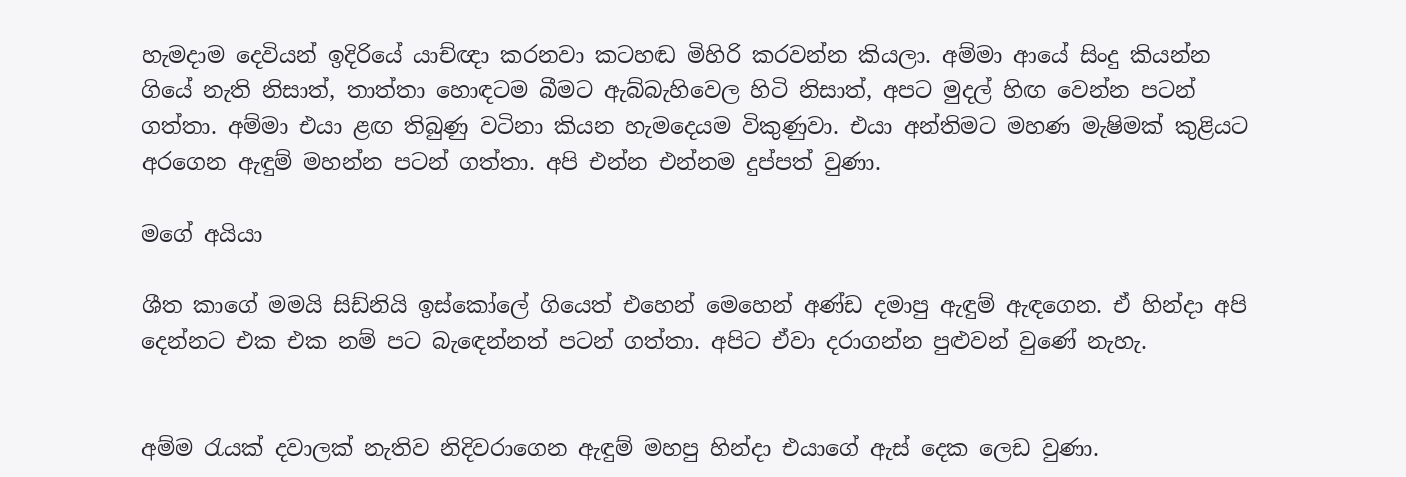හැමදාම දෙවියන් ඉදිරියේ යාච්ඥා කරනවා කටහඬ මිහිරි කරවන්න කියලා. අම්මා ආයේ සිංදු කියන්න ගියේ නැති නිසාත්, තාත්තා හොඳටම බීමට ඇබ්බැහිවෙල හිටි නිසාත්, අපට මුදල් හිඟ වෙන්න පටන් ගත්තා. අම්මා එයා ළඟ තිබුණු වටිනා කියන හැමදෙයම විකුණුවා. එයා අන්තිමට මහණ මැෂිමක් කුළියට අරගෙන ඇඳුම් මහන්න පටන් ගත්තා. අපි එන්න එන්නම දුප්පත් වුණා.

මගේ අයියා

ශීත කාගේ මමයි සිඩ්නියි ඉස්කෝලේ ගියෙත් එහෙන් මෙහෙන් අණ්ඩ දමාපු ඇඳුම් ඇඳගෙන. ඒ හින්දා අපි දෙන්නට එක එක නම් පට බැඳෙන්නත් පටන් ගත්තා. අපිට ඒවා දරාගන්න පුළුවන් වුණේ නැහැ.


අම්ම රැයක් දවාලක් නැතිව නිදිවරාගෙන ඇඳුම් මහපු හින්දා එයාගේ ඇස් දෙක ලෙඩ වුණා.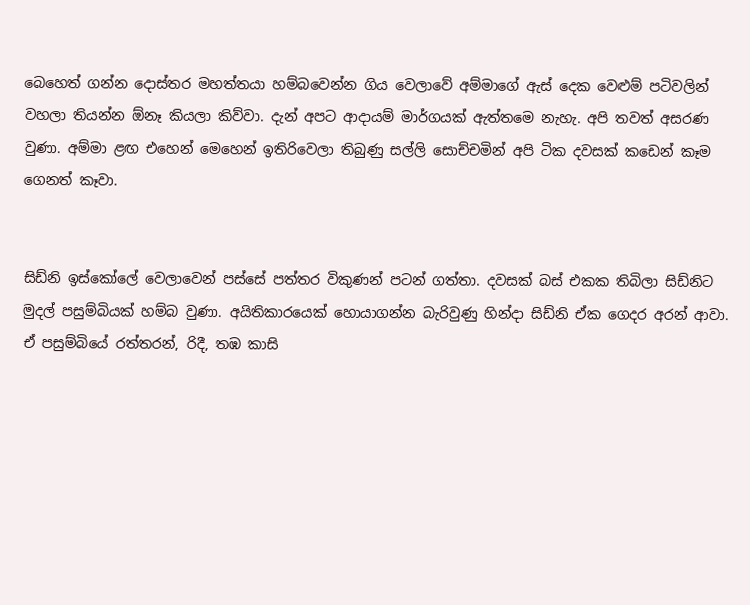බෙහෙත් ගන්න දොස්තර මහත්තයා හම්බවෙන්න ගිය වෙලාවේ අම්මාගේ ඇස් දෙක වෙළුම් පටිවලින් වහලා තියන්න ඕනෑ කියලා කිව්වා. දැන් අපට ආදායම් මාර්ගයක් ඇත්තමෙ නැහැ. අපි තවත් අසරණ වුණා. අම්මා ළඟ එහෙන් මෙහෙන් ඉතිරිවෙලා තිබුණු සල්ලි සොච්චමින් අපි ටික දවසක් කඩෙන් කෑම ගෙනත් කෑවා.


සිඩ්නි ඉස්කෝලේ වෙලාවෙන් පස්සේ පත්තර විකුණන් පටන් ගත්තා. දවසක් බස් එකක තිබිලා සිඩ්නිට මුදල් පසුම්බියක් හම්බ වුණා. අයිතිකාරයෙක් හොයාගන්න බැරිවුණු හින්දා සිඩ්නි ඒක ගෙදර අරන් ආවා. ඒ පසුම්බියේ රත්තරන්, රිදී, තඹ කාසි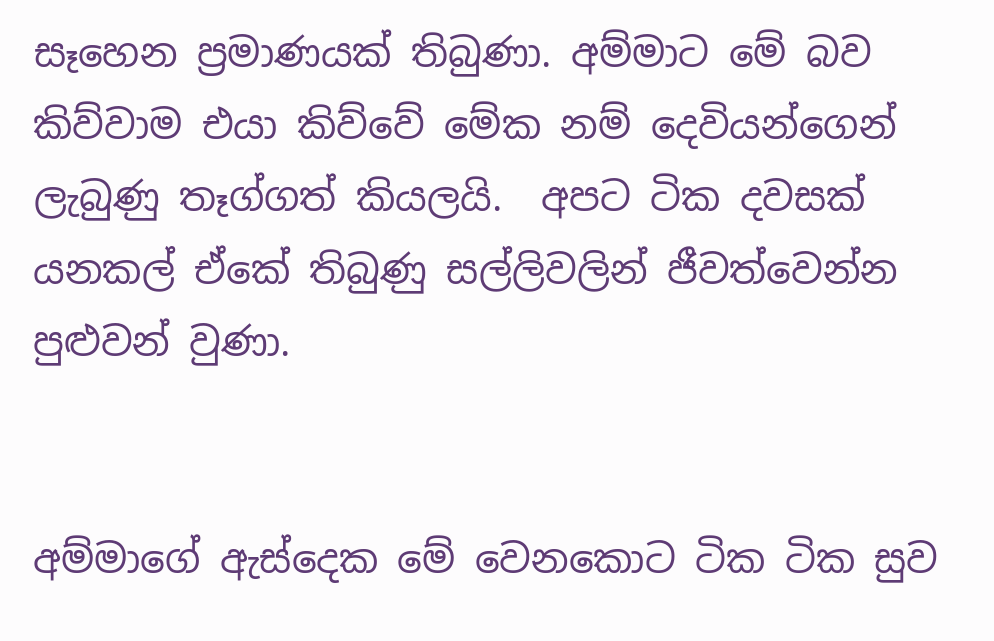සෑහෙන ප්‍රමාණයක් තිබුණා. අම්මාට මේ බව කිව්වාම එයා කිව්වේ මේක නම් දෙවියන්ගෙන් ලැබුණු තෑග්ගත් කියලයි.  අපට ටික දවසක් යනකල් ඒකේ තිබුණු සල්ලිවලින් ජීවත්වෙන්න පුළුවන් වුණා.


අම්මාගේ ඇස්දෙක මේ වෙනකොට ටික ටික සුව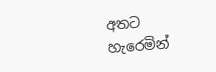අතට හැරෙමින්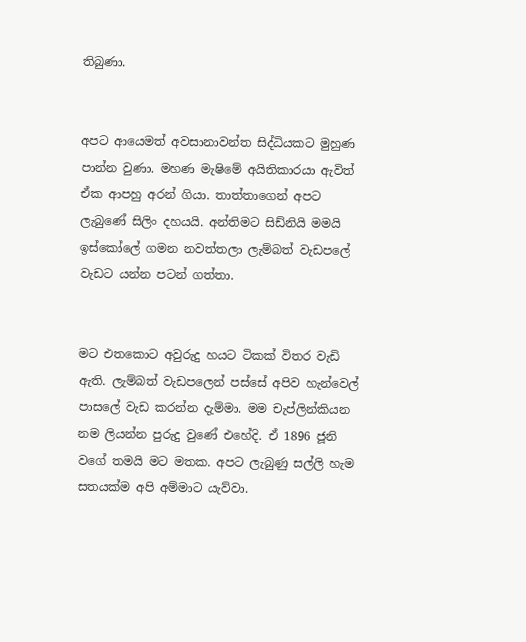තිබුණා.


අපට ආයෙමත් අවසානාවන්ත සිද්ධියකට මුහුණ පාන්න වුණා. මහණ මැෂිමේ අයිතිකාරයා ඇවිත් ඒක ආපහු අරන් ගියා. තාත්තාගෙන් අපට ලැබුණේ සිලිං දහයයි. අන්තිමට සිඩ්නියි මමයි ඉස්කෝලේ ගමන නවත්තලා ලැම්බත් වැඩපලේ වැඩට යන්න පටන් ගත්තා.


මට එතකොට අවුරුදු හයට ටිකක් විතර වැඩි ඇති. ලැම්බත් වැඩපලෙන් පස්සේ අපිව හැන්වෙල් පාසලේ වැඩ කරන්න දැම්මා. මම චැප්ලින්කියන නම ලියන්න පුරුදු වුණේ එහේදි. ඒ 1896 ජූනි වගේ තමයි මට මතක. අපට ලැබුණු සල්ලි හැම සතයක්ම අපි අම්මාට යැව්වා.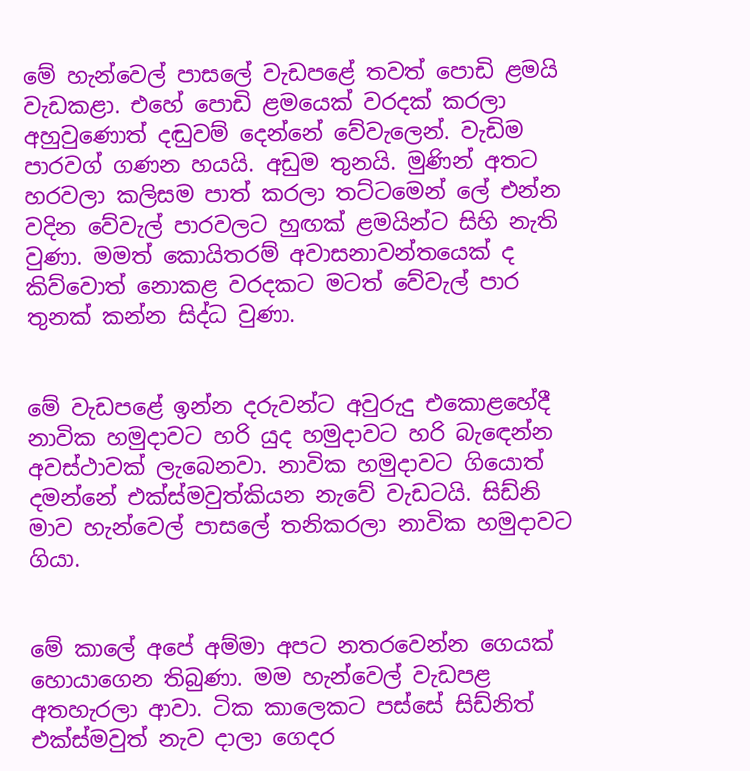මේ හැන්වෙල් පාසලේ වැඩපළේ තවත් පොඩි ළමයි වැඩකළා. එහේ පොඩි ළමයෙක් වරදක් කරලා අහුවුණොත් දඬුවම් දෙන්නේ වේවැලෙන්. වැඩිම පාරවග් ගණන හයයි. අඩුම තුනයි. මුණින් අතට හරවලා කලිසම පාත් කරලා තට්ටමෙන් ලේ එන්න වදින වේවැල් පාරවලට හුඟක් ළමයින්ට සිහි නැති වුණා. මමත් කොයිතරම් අවාසනාවන්තයෙක් ද කිව්වොත් නොකළ වරදකට මටත් වේවැල් පාර තුනක් කන්න සිද්ධ වුණා.


මේ වැඩපළේ ඉන්න දරුවන්ට අවුරුදු එකොළහේදී නාවික හමුදාවට හරි යුද හමුදාවට හරි බැඳෙන්න අවස්ථාවක් ලැබෙනවා. නාවික හමුදාවට ගියොත් දමන්නේ එක්ස්මවුත්කියන නැවේ වැඩටයි. සිඩ්නි මාව හැන්වෙල් පාසලේ තනිකරලා නාවික හමුදාවට ගියා.


මේ කාලේ අපේ අම්මා අපට නතරවෙන්න ගෙයක් හොයාගෙන තිබුණා. මම හැන්වෙල් වැඩපළ අතහැරලා ආවා. ටික කාලෙකට පස්සේ සිඩ්නිත් එක්ස්මවුත් නැව දාලා ගෙදර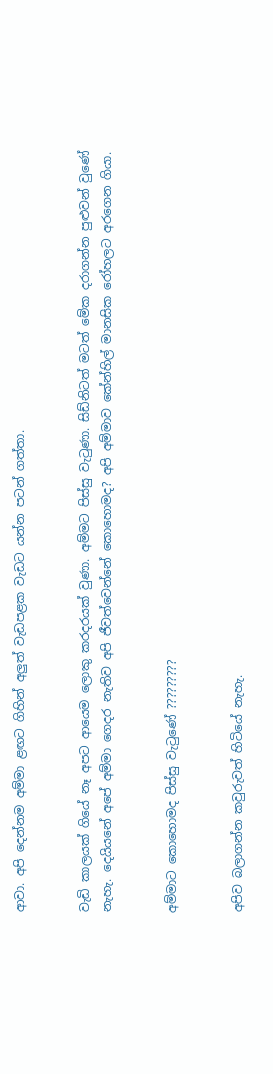ආවා. අපි දෙන්නම අම්මා ළඟට ගිහින් අලුත් වැඩපළක වැඩට යන්න පටන් ගත්තා.


වැඩි කාලයක් ගියේ නෑ අපට ආයෙම ලොකු කරදරයක් වුණා. අම්මට පිස්සු වැටුණා. සිඩ්නිටත් මටත් මේක දරාගන්න පුළුවන් වුණේ නැහැ. දෙයියනේ අපේ අම්මා ගෙදර නැතිව අපි ජීවත්වෙන්නේ කොහොමද? අපි අම්මාව කේන්හිල් මානසික රෝහලට අරගෙන ගියා.


අම්මාට කොහොමද පිස්සු වැටුණේ ?????????


අපිව බලාගන්න කවුරුවත් හිටියේ නැහැ.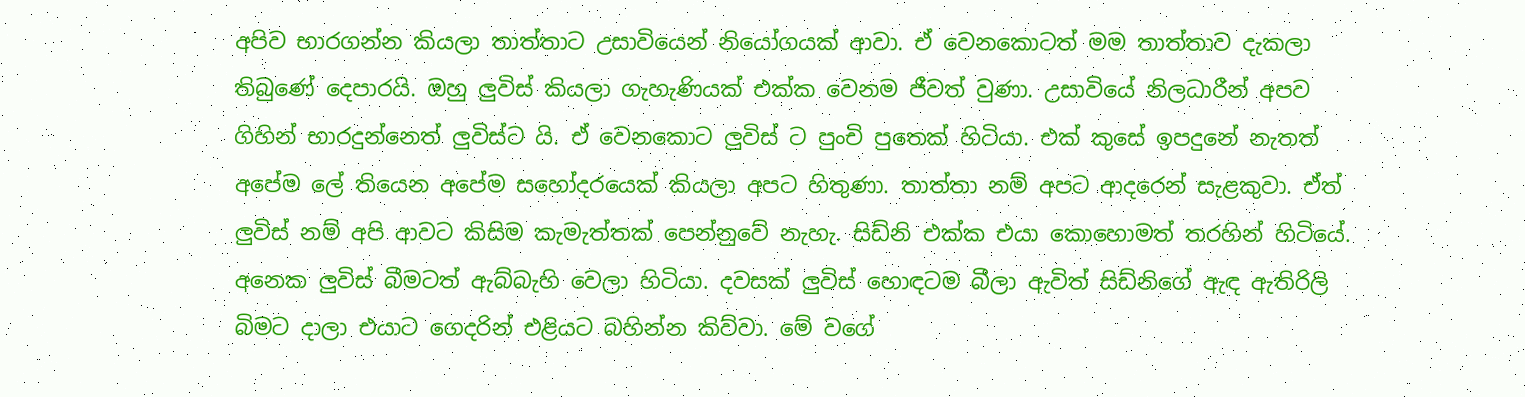අපිව භාරගන්න කියලා තාත්තාට උසාවියෙන් නියෝගයක් ආවා. ඒ වෙනකොටත් මම තාත්තාව දැකලා තිබුණේ දෙපාරයි. ඔහු ලුවිස් කියලා ගැහැණියක් එක්ක වෙනම ජීවත් වුණා. උසාවියේ නිලධාරීන් අපව ගිහින් භාරදුන්නෙත් ලුවිස්ට යි. ඒ වෙනකොට ලුවිස් ට පුංචි පුතෙක් හිටියා. එක් කුසේ ඉපදුනේ නැතත් අපේම ලේ තියෙන අපේම සහෝදරයෙක් කියලා අපට හිතුණා. තාත්තා නම් අපට ආදරෙන් සැළකුවා. ඒත් ලුවිස් නම් අපි ආවට කිසිම කැමැත්තක් පෙන්නුවේ නැහැ. සිඩ්නි එක්ක එයා කොහොමත් තරහින් හිටියේ. අනෙක ලුවිස් බීමටත් ඇබ්බැහි වෙලා හිටියා. දවසක් ලුවිස් හොඳටම බීලා ඇවිත් සිඩ්නිගේ ඇඳ ඇතිරිලි බිමට දාලා එයාට ගෙදරින් එළියට බහින්න කිව්වා. මේ වගේ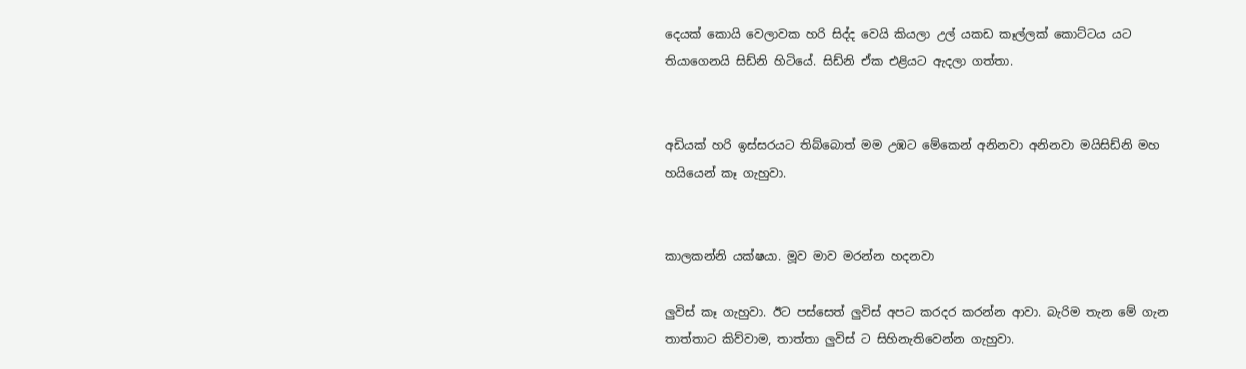දෙයක් කොයි වෙලාවක හරි සිද්ද වෙයි කියලා උල් යකඩ කෑල්ලක් කොට්ටය යට තියාගෙනයි සිඩ්නි හිටියේ. සිඩ්නි ඒක එළියට ඇදලා ගත්තා.


අඩියක් හරි ඉස්සරයට තිබ්බොත් මම උඹට මේකෙන් අනිනවා අනිනවා මයිසිඩ්නි මහ හයියෙන් කෑ ගැහුවා.


කාලකන්නි යක්ෂයා. මූව මාව මරන්න හදනවා

ලුවිස් කෑ ගැහුවා. ඊට පස්සෙත් ලුවිස් අපට කරදර කරන්න ආවා. බැරිම තැන මේ ගැන තාත්තාට කිව්වාම, තාත්තා ලුවිස් ට සිහිනැතිවෙන්න ගැහුවා.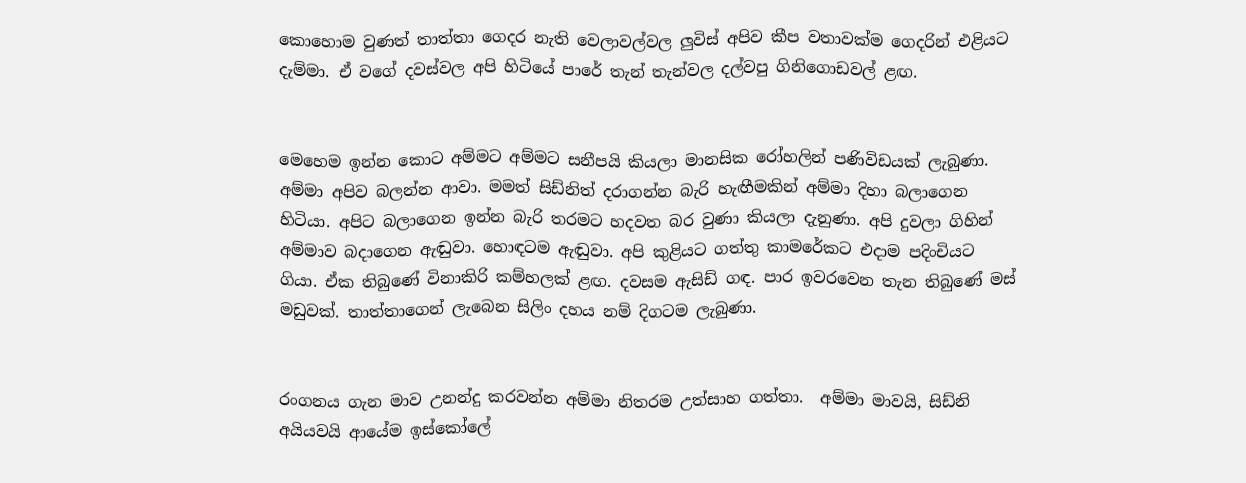කොහොම වුණත් තාත්තා ගෙදර නැති වෙලාවල්වල ලුවිස් අපිව කීප වතාවක්ම ගෙදරින් එළියට දැම්මා. ඒ වගේ දවස්වල අපි හිටියේ පාරේ තැන් තැන්වල දල්වපු ගිනිගොඩවල් ළඟ.


මෙහෙම ඉන්න කොට අම්මට අම්මට සනීපයි කියලා මානසික රෝහලින් පණිවිඩයක් ලැබුණා. අම්මා අපිව බලන්න ආවා. මමත් සිඩ්නිත් දරාගන්න බැරි හැඟීමකින් අම්මා දිහා බලාගෙන හිටියා. අපිට බලාගෙන ඉන්න බැරි තරමට හදවත බර වුණා කියලා දැනුණා. අපි දුවලා ගිහින් අම්මාව බදාගෙන ඇඬුවා. හොඳටම ඇඬුවා. අපි කුළියට ගත්තු කාමරේකට එදාම පදිංචියට ගියා. ඒක තිබුණේ විනාකිරි කම්හලක් ළඟ. දවසම ඇසිඩ් ගඳ. පාර ඉවරවෙන තැන තිබුණේ මස් මඩුවක්. තාත්තාගෙන් ලැබෙන සිලිං දහය නම් දිගටම ලැබුණා.


රංගනය ගැන මාව උනන්දු කරවන්න අම්මා නිතරම උත්සාහ ගත්තා.  අම්මා මාවයි, සිඩ්නි අයියවයි ආයේම ඉස්කෝලේ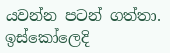යවන්න පටන් ගත්තා. ඉස්කෝලෙදි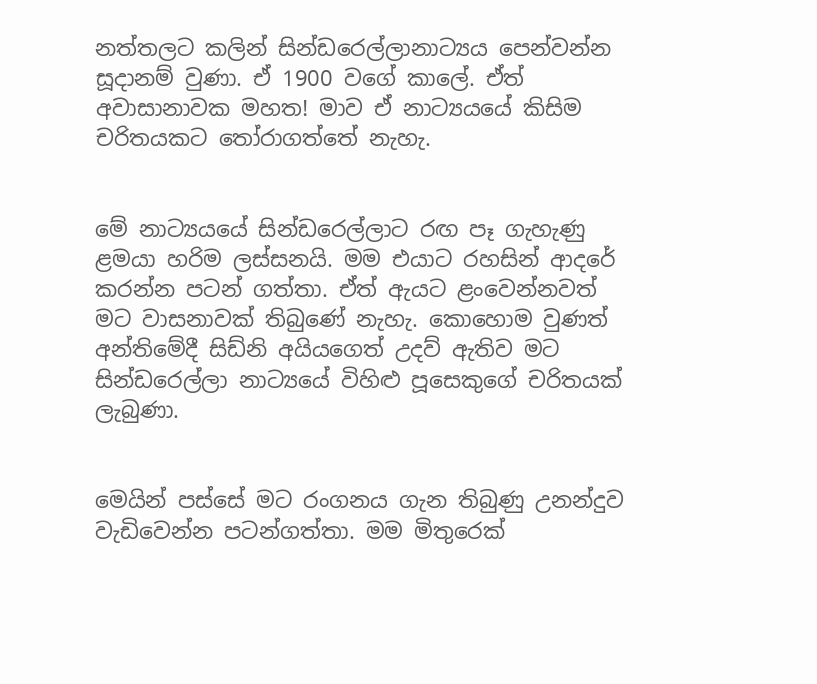නත්තලට කලින් සින්ඩරෙල්ලානාට්‍යය පෙන්වන්න සූදානම් වුණා. ඒ 1900 වගේ කාලේ. ඒත් අවාසානාවක මහත! මාව ඒ නාට්‍යයයේ කිසිම චරිතයකට තෝරාගත්තේ නැහැ.


මේ නාට්‍යයයේ සින්ඩරෙල්ලාට රඟ පෑ ගැහැණු ළමයා හරිම ලස්සනයි. මම එයාට රහසින් ආදරේ කරන්න පටන් ගත්තා. ඒත් ඇයට ළංවෙන්නවත් මට වාසනාවක් තිබුණේ නැහැ. කොහොම වුණත් අන්තිමේදී සිඩ්නි අයියගෙත් උදව් ඇතිව මට සින්ඩරෙල්ලා නාට්‍යයේ විහිළු පූසෙකුගේ චරිතයක් ලැබුණා.


මෙයින් පස්සේ මට රංගනය ගැන තිබුණු උනන්දුව වැඩිවෙන්න පටන්ගත්තා. මම මිතුරෙක්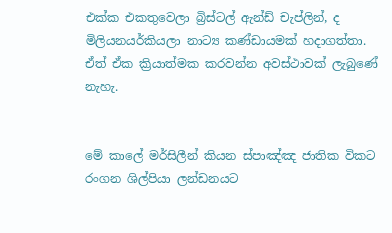එක්ක එකතුවෙලා බ්‍රිස්ටල් ඇන්ඩ් චැප්ලින්, ද මිලියනයර්කියලා නාට්‍ය කණ්ඩායමක් හදාගත්තා. ඒත් ඒක ක්‍රියාත්මක කරවන්න අවස්ථාවක් ලැබුණේ නැහැ.


මේ කාලේ මර්සිලීන් කියන ස්පාඤ්ඤ ජාතික විකට රංගන ශිල්පියා ලන්ඩනයට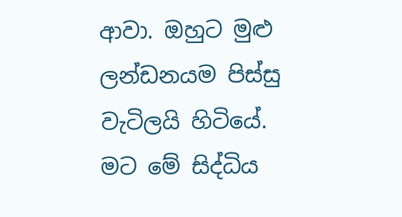ආවා. ඔහුට මුළු ලන්ඩනයම පිස්සු වැටිලයි හිටියේ. මට මේ සිද්ධිය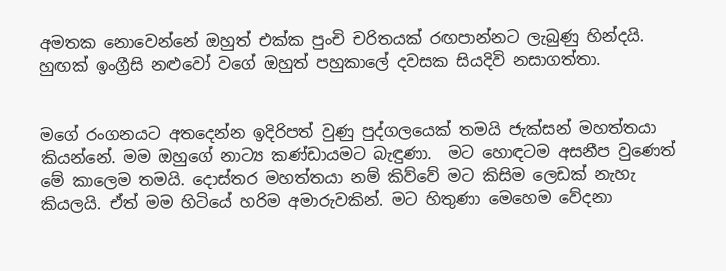අමතක නොවෙන්නේ ඔහුත් එක්ක පුංචි චරිතයක් රඟපාන්නට ලැබුණු හින්දයි. හුඟක් ඉංග්‍රීසි නළුවෝ වගේ ඔහුත් පහුකාලේ දවසක සියදිවි නසාගත්තා.


මගේ රංගනයට අතදෙන්න ඉදිරිපත් වුණු පුද්ගලයෙක් තමයි ජැක්සන් මහත්තයා කියන්නේ. මම ඔහුගේ නාට්‍ය කණ්ඩායමට බැඳුණා.  මට හොඳටම අසනීප වුණෙත් මේ කාලෙම තමයි. දොස්තර මහත්තයා නම් කිව්වේ මට කිසිම ලෙඩක් නැහැ කියලයි. ඒත් මම හිටියේ හරිම අමාරුවකින්. මට හිතුණා මෙහෙම වේදනා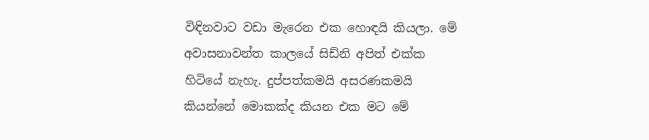විඳිනවාට වඩා මැරෙන එක හොඳයි කියලා. මේ අවාසනාවන්ත කාලයේ සිඩ්නි අපිත් එක්ක හිටියේ නැහැ. දුප්පත්කමයි අසරණකමයි කියන්නේ මොකක්ද කියන එක මට මේ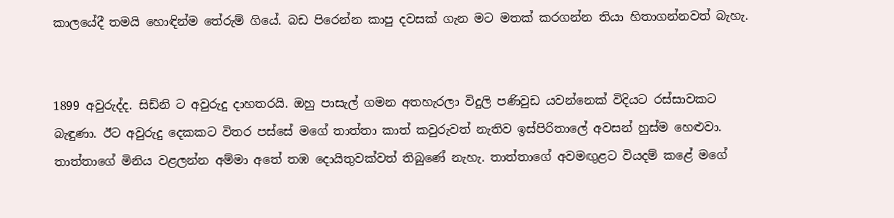කාලයේදී තමයි හොඳින්ම තේරුම් ගියේ. බඩ පිරෙන්න කාපු දවසක් ගැන මට මතක් කරගන්න තියා හිතාගන්නවත් බැහැ.


1899 අවුරුද්ද. සිඩ්නි ට අවුරුදු දාහතරයි. ඔහු පාසැල් ගමන අතහැරලා විදුලි පණිවුඩ යවන්නෙක් විදියට රස්සාවකට බැඳුණා. ඊට අවුරුදු දෙකකට විතර පස්සේ මගේ තාත්තා කාත් කවුරුවත් නැතිව ඉස්පිරිතාලේ අවසන් හුස්ම හෙළුවා. තාත්තාගේ මිනිය වළලන්න අම්මා අතේ තඹ දොයිතුවක්වත් තිබුණේ නැහැ. තාත්තාගේ අවමඟුළට වියදම් කළේ මගේ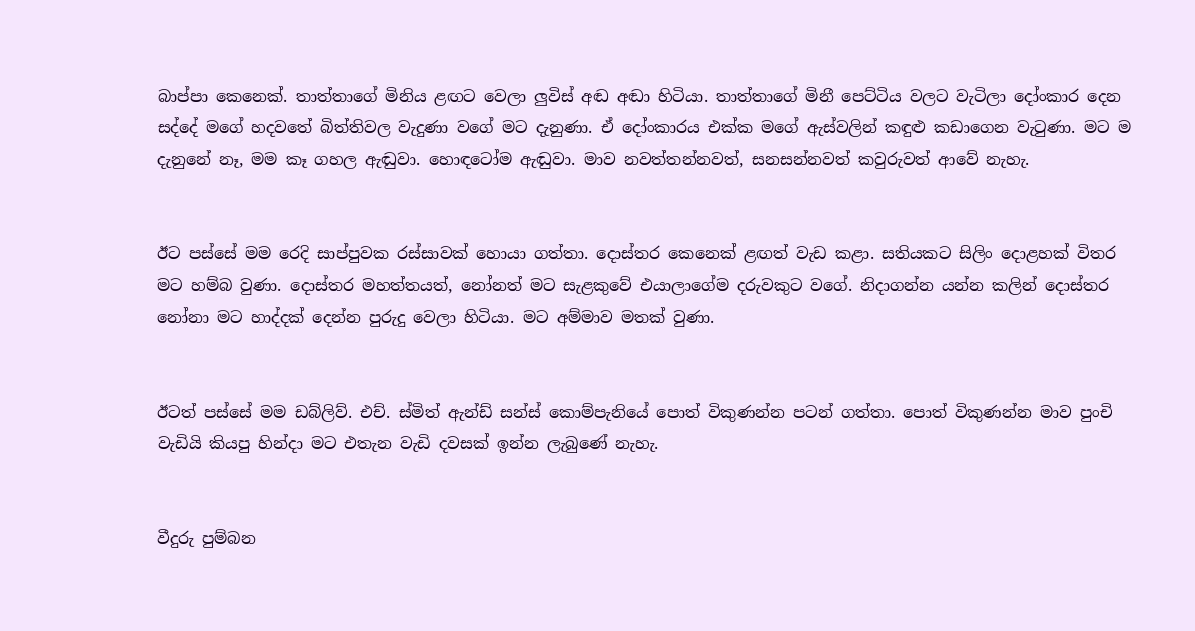බාප්පා කෙනෙක්. තාත්තාගේ මිනිය ළඟට වෙලා ලුවිස් අඬ අඬා හිටියා. තාත්තාගේ මිනී පෙට්ටිය වලට වැටිලා දෝංකාර දෙන සද්දේ මගේ හදවතේ බිත්තිවල වැදුණා වගේ මට දැනුණා. ඒ දෝංකාරය එක්ක මගේ ඇස්වලින් කඳුළු කඩාගෙන වැටුණා. මට ම දැනුනේ නෑ, මම කෑ ගහල ඇඬුවා. හොඳටෝම ඇඬුවා. මාව නවත්තන්නවත්, සනසන්නවත් කවුරුවත් ආවේ නැහැ.


ඊට පස්සේ මම රෙදි සාප්පුවක රස්සාවක් හොයා ගත්තා. දොස්තර කෙනෙක් ළඟත් වැඩ කළා. සතියකට සිලිං දොළහක් විතර මට හම්බ වුණා. දොස්තර මහත්තයත්, නෝනත් මට සැළකුවේ එයාලාගේම දරුවකුට වගේ. නිදාගන්න යන්න කලින් දොස්තර නෝනා මට හාද්දක් දෙන්න පුරුදු වෙලා හිටියා. මට අම්මාව මතක් වුණා.


ඊටත් පස්සේ මම ඩබ්ලිව්. එච්. ස්මිත් ඇන්ඩ් සන්ස් කොම්පැනියේ පොත් විකුණන්න පටන් ගත්තා. පොත් විකුණන්න මාව පුංචි වැඩියි කියපු හින්දා මට එතැන වැඩි දවසක් ඉන්න ලැබුණේ නැහැ.


වීදුරු පුම්බන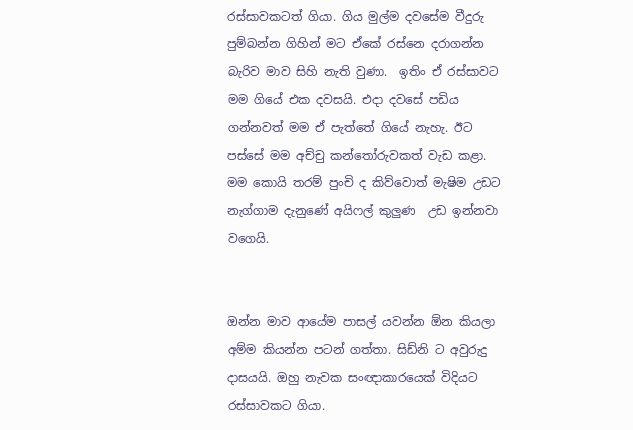රස්සාවකටත් ගියා. ගිය මුල්ම දවසේම වීදුරු පුම්බන්න ගිහින් මට ඒකේ රස්නෙ දරාගන්න බැරිව මාව සිහි නැති වුණා.  ඉතිං ඒ රස්සාවට මම ගියේ එක දවසයි. එදා දවසේ පඩිය ගන්නවත් මම ඒ පැත්තේ ගියේ නැහැ. ඊට පස්සේ මම අච්චු කන්තෝරුවකත් වැඩ කළා. මම කොයි තරම් පුංචි ද කිව්වොත් මැෂිම උඩට නැග්ගාම දැනුණේ අයිෆල් කුලුණ  උඩ ඉන්නවා වගෙයි.


ඔන්න මාව ආයේම පාසල් යවන්න ඕන කියලා අම්ම කියන්න පටන් ගත්තා. සිඩ්නි ට අවුරුදු  දාසයයි. ඔහු නැවක සංඥාකාරයෙක් විදියට රස්සාවකට ගියා.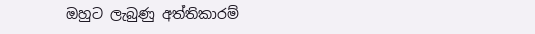ඔහුට ලැබුණු අත්තිකාරම්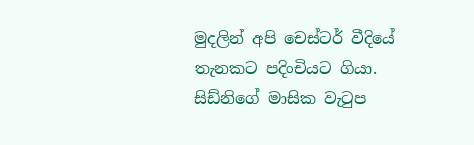මුදලින් අපි චෙස්ටර් වීදියේ තැනකට පදිංචියට ගියා. සිඩ්නිගේ මාසික වැටුප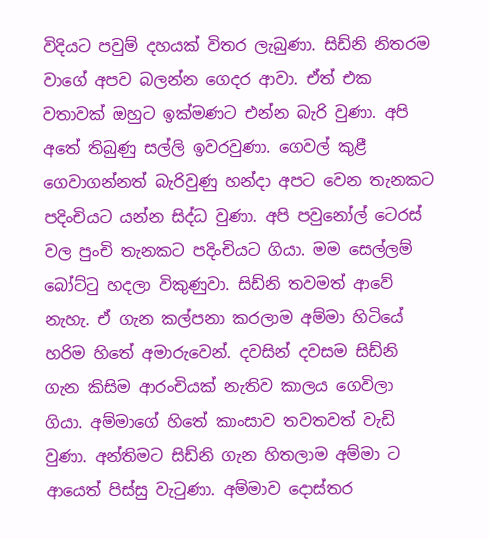විදියට පවුම් දහයක් විතර ලැබුණා. සිඩ්නි නිතරම වාගේ අපව බලන්න ගෙදර ආවා. ඒත් එක වතාවක් ඔහුට ඉක්මණට එන්න බැරි වුණා. අපි අතේ තිබුණු සල්ලි ඉවරවුණා. ගෙවල් කුළී ගෙවාගන්නත් බැරිවුණු හන්දා අපට වෙන තැනකට පදිංචියට යන්න සිද්ධ වුණා. අපි පවුනෝල් ටෙරස් වල පුංචි තැනකට පදිංචියට ගියා. මම සෙල්ලම් බෝට්ටු හදලා විකුණුවා. සිඩ්නි තවමත් ආවේ නැහැ. ඒ ගැන කල්පනා කරලාම අම්මා හිටියේ හරිම හිතේ අමාරුවෙන්. දවසින් දවසම සිඩ්නි ගැන කිසිම ආරංචියක් නැතිව කාලය ගෙවිලා ගියා. අම්මාගේ හිතේ කාංසාව තවතවත් වැඩි වුණා. අන්තිමට සිඩ්නි ගැන හිතලාම අම්මා ට ආයෙත් පිස්සු වැටුණා. අම්මාව දොස්තර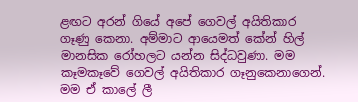ළඟට අරන් ගියේ අපේ ගෙවල් අයිතිකාර ගෑණු කෙනා. අම්මාට ආයෙමත් කේන් හිල් මානසික රෝහලට යන්න සිද්ධවුණා. මම කෑමකෑවේ ගෙවල් අයිතිකාර ගෑනුකෙනාගෙන්. මම ඒ කාලේ ලී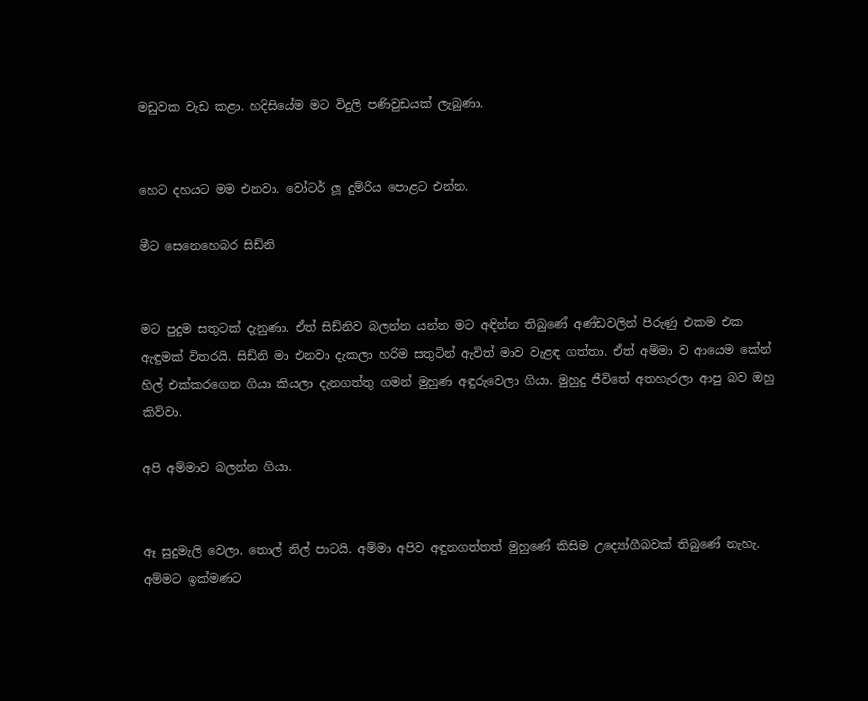මඩුවක වැඩ කළා. හදිසියේම මට විදුලි පණිවුඩයක් ලැබුණා.


හෙට දහයට මම එනවා. වෝටර් ලූ දුම්රිය පොළට එන්න.

මීට සෙනෙහෙබර සිඩ්නි


මට පුදුම සතුටක් දැනුණා. ඒත් සිඩ්නිව බලන්න යන්න මට අඳින්න තිබුණේ අණ්ඩවලින් පිරුණු එකම එක ඇඳුමක් විතරයි. සිඩ්නි මා එනවා දැකලා හරිම සතුටින් ඇවිත් මාව වැළඳ ගත්තා. ඒත් අම්මා ව ආයෙම කේන් හිල් එක්කරගෙන ගියා කියලා දැනගත්තු ගමන් මුහුණ අඳුරුවෙලා ගියා. මුහුදු ජීවිතේ අතහැරලා ආපු බව ඔහු කිව්වා.

අපි අම්මාව බලන්න ගියා.


ඈ සුදුමැලි වෙලා. තොල් නිල් පාටයි. අම්මා අපිව අඳුනගත්තත් මුහුණේ කිසිම උද්‍යෝගීබවක් තිබුණේ නැහැ.   අම්මට ඉක්මණට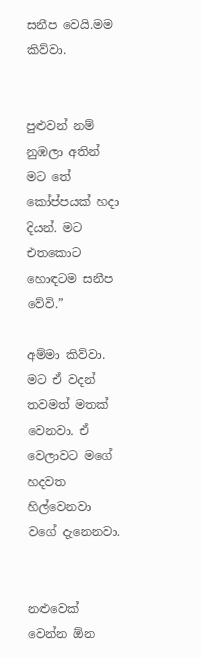සනීප වෙයි.මම කිව්වා.


පුළුවන් නම් නුඹලා අතින් මට තේ කෝප්පයක් හදා දියන්. මට එතකොට හොඳටම සනීප වේවි.”

අම්මා කිව්වා. මට ඒ වදන් තවමත් මතක් වෙනවා. ඒ වෙලාවට මගේ හදවත හිල්වෙනවා වගේ දැනෙනවා.


නළුවෙක් වෙන්න ඕන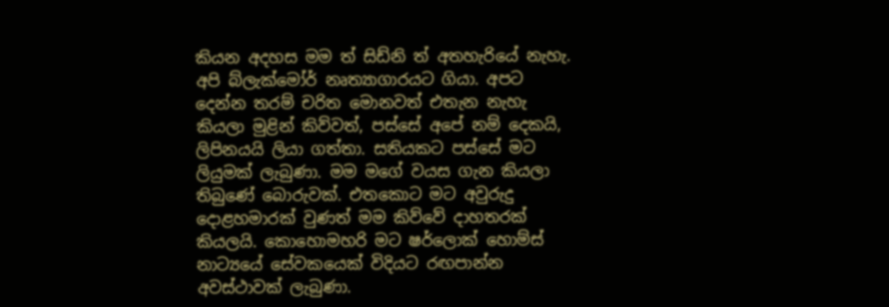කියන අදහස මම ත් සිඩ්නි ත් අතහැරියේ නැහැ. අපි බ්ලැක්මෝර් නෘත්‍යාගාරයට ගියා. අපට දෙන්න තරම් චරිත මොනවත් එතැන නැහැ කියලා මුළින් කිව්වත්, පස්සේ අපේ නම් දෙකයි, ලිපිනයයි ලියා ගත්තා. සතියකට පස්සේ මට ලියුමක් ලැබුණා. මම මගේ වයස ගැන කියලා තිබුණේ බොරුවක්. එතකොට මට අවුරුදු දොළහමාරක් වුණත් මම කිව්වේ දාහතරක් කියලයි. කොහොමහරි මට ෂර්ලොක් හොම්ස් නාට්‍යයේ සේවකයෙක් විදියට රඟපාන්න අවස්ථාවක් ලැබුණා.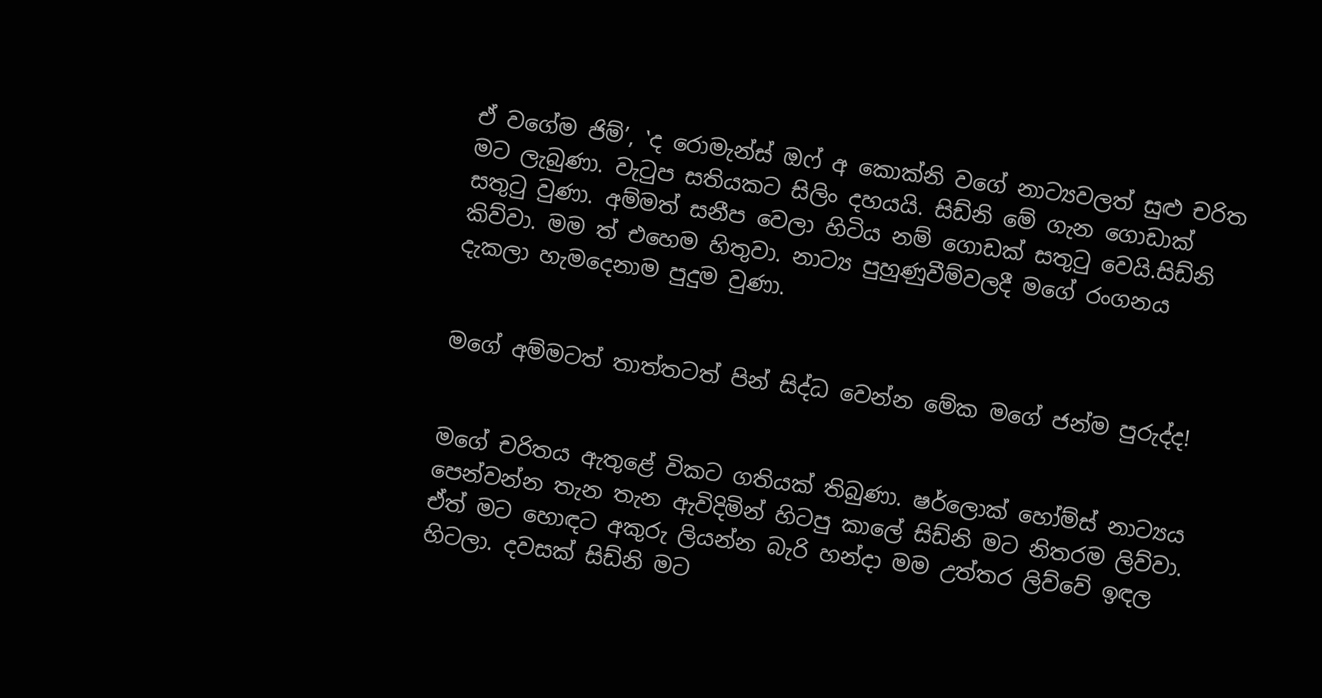ඒ වගේම ජිම්’, ‛ද රොමැන්ස් ඔෆ් අ කොක්නි වගේ නාට්‍යවලත් සුළු චරිත මට ලැබුණා. වැටුප සතියකට සිලිං දහයයි. සිඩ්නි මේ ගැන ගොඩාක් සතුටු වුණා. අම්මත් සනීප වෙලා හිටිය නම් ගොඩක් සතුටු වෙයි.සිඩ්නි කිව්වා. මම ත් එහෙම හිතුවා. නාට්‍ය පුහුණුවීම්වලදී මගේ රංගනය දැකලා හැමදෙනාම පුදුම වුණා.


මගේ අම්මටත් තාත්තටත් පින් සිද්ධ වෙන්න මේක මගේ ජන්ම පුරුද්ද!


මගේ චරිතය ඇතුළේ විකට ගතියක් තිබුණා. ෂර්ලොක් හෝම්ස් නාට්‍යය පෙන්වන්න තැන තැන ඇවිදිමින් හිටපු කාලේ සිඩ්නි මට නිතරම ලිව්වා. ඒත් මට හොඳට අකුරු ලියන්න බැරි හන්දා මම උත්තර ලිව්වේ ඉඳල හිටලා. දවසක් සිඩ්නි මට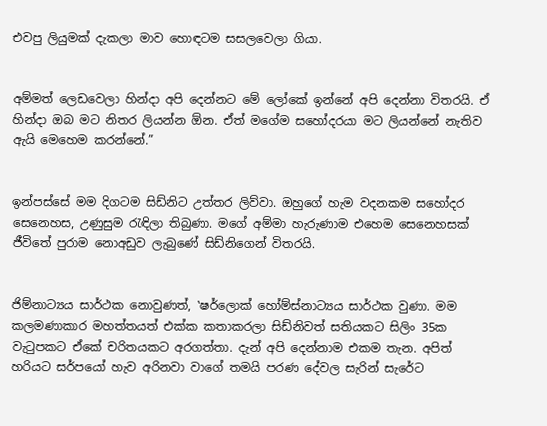එවපු ලියුමක් දැකලා මාව හොඳටම සසලවෙලා ගියා.


අම්මත් ලෙඩවෙලා හින්දා අපි දෙන්නට මේ ලෝකේ ඉන්නේ අපි දෙන්නා විතරයි. ඒ හින්දා ඔබ මට නිතර ලියන්න ඕන. ඒත් මගේම සහෝදරයා මට ලියන්නේ නැතිව ඇයි මෙහෙම කරන්නේ.”


ඉන්පස්සේ මම දිගටම සිඩ්නිට උත්තර ලිව්වා. ඔහුගේ හැම වදනකම සහෝදර සෙනෙහස, උණුසුම රැඳිලා තිබුණා. මගේ අම්මා හැරුණාම එහෙම සෙනෙහසක් ජීවිතේ පුරාම නොඅඩුව ලැබුණේ සිඩ්නිගෙන් විතරයි.


ජිම්නාට්‍යය සාර්ථක නොවුණත්, ‛ෂර්ලොක් හෝම්ස්නාට්‍යය සාර්ථක වුණා. මම කලමණාකාර මහත්තයත් එක්ක කතාකරලා සිඩ්නිවත් සතියකට සිලිං 35ක වැටුපකට ඒකේ චරිතයකට අරගත්තා. දැන් අපි දෙන්නාම එකම තැන. අපිත් හරියට සර්පයෝ හැව අරිනවා වාගේ තමයි පරණ දේවල සැරින් සැරේට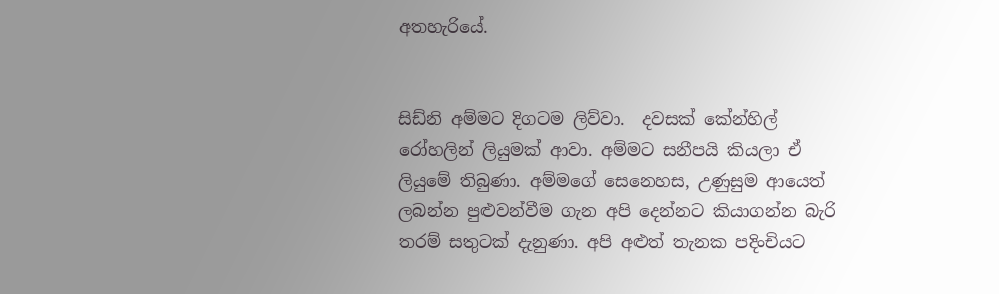අතහැරියේ.


සිඩ්නි අම්මට දිගටම ලිව්වා.  දවසක් කේන්හිල් රෝහලින් ලියුමක් ආවා. අම්මට සනීපයි කියලා ඒ ලියුමේ තිබුණා. අම්මගේ සෙනෙහස, උණුසුම ආයෙත් ලබන්න පුළුවන්වීම ගැන අපි දෙන්නට කියාගන්න බැරි තරම් සතුටක් දැනුණා. අපි අළුත් තැනක පදිංචියට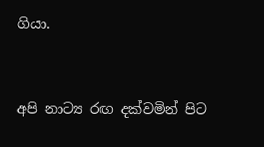ගියා.


අපි නාට්‍ය රඟ දක්වමින් පිට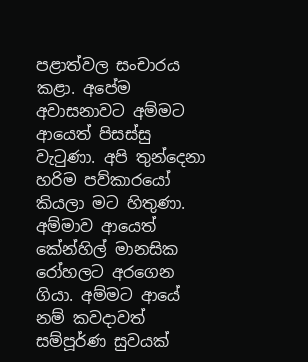පළාත්වල සංචාරය කළා. අපේම අවාසනාවට අම්මට ආයෙත් පිසස්සු වැටුණා. අපි තුන්දෙනා හරිම පව්කාරයෝ කියලා මට හිතුණා. අම්මාව ආයෙත් කේන්හිල් මානසික රෝහලට අරගෙන ගියා. අම්මට ආයේ නම් කවදාවත් සම්පූර්ණ සුවයක්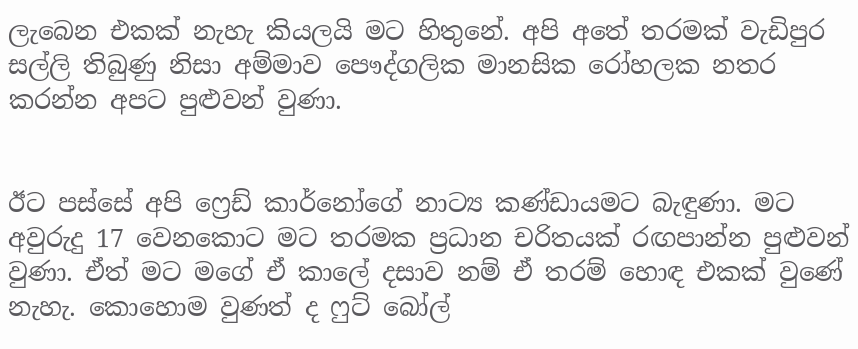ලැබෙන එකක් නැහැ කියලයි මට හිතුනේ. අපි අතේ තරමක් වැඩිපුර සල්ලි තිබුණු නිසා අම්මාව පෞද්ගලික මානසික රෝහලක නතර කරන්න අපට පුළුවන් වුණා.


ඊට පස්සේ අපි ෆ්‍රෙඩ් කාර්නෝගේ නාට්‍ය කණ්ඩායමට බැඳුණා. මට අවුරුදු 17 වෙනකොට මට තරමක ප්‍රධාන චරිතයක් රඟපාන්න පුළුවන් වුණා. ඒත් මට මගේ ඒ කාලේ දසාව නම් ඒ තරම් හොඳ එකක් වුණේ නැහැ. කොහොම වුණත් ද ෆුට් බෝල්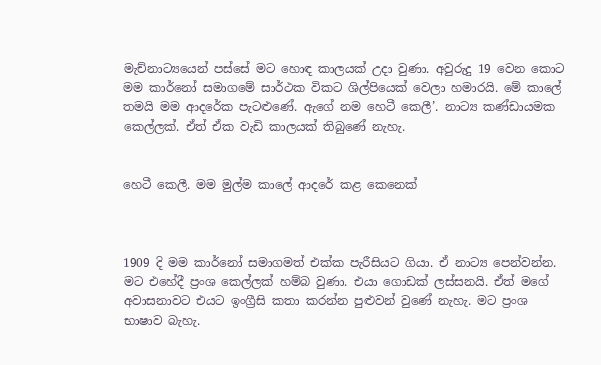මැච්නාට්‍යයෙන් පස්සේ මට හොඳ කාලයක් උදා වුණා. අවුරුදු 19 වෙන කොට මම කාර්නෝ සමාගමේ සාර්ථක විකට ශිල්පියෙක් වෙලා හමාරයි. මේ කාලේ තමයි මම ආදරේක පැටළුණේ. ඇගේ නම හෙටී කෙලී’. නාට්‍ය කණ්ඩායමක කෙල්ලක්. ඒත් ඒක වැඩි කාලයක් තිබුණේ නැහැ.


හෙටී කෙලී. මම මුල්ම කාලේ ආදරේ කළ කෙනෙක්



1909 දි මම කාර්නෝ සමාගමත් එක්ක පැරීසියට ගියා. ඒ නාට්‍ය පෙන්වන්න. මට එහේදී ප්‍රංශ කෙල්ලක් හම්බ වුණා. එයා ගොඩක් ලස්සනයි. ඒත් මගේ අවාසනාවට එයට ඉංග්‍රීසි කතා කරන්න පුළුවන් වුණේ නැහැ. මට ප්‍රංශ භාෂාව බැහැ.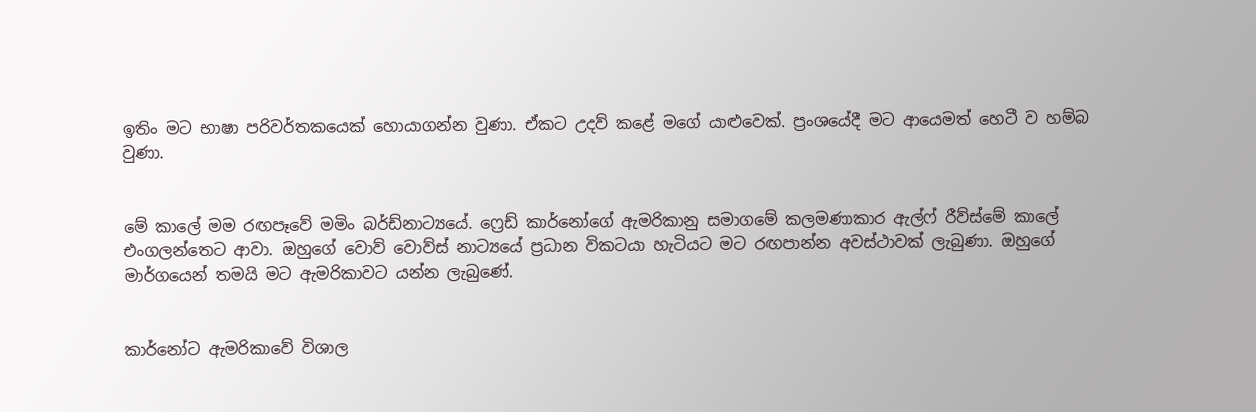ඉතිං මට භාෂා පරිවර්තකයෙක් හොයාගන්න වුණා. ඒකට උදව් කළේ මගේ යාළුවෙක්. ප්‍රංශයේදී මට ආයෙමත් හෙටී ව හම්බ වුණා.


මේ කාලේ මම රඟපෑවේ මමිං බර්ඩ්නාට්‍යයේ. ෆ්‍රෙඩ් කාර්නෝගේ ඇමරිකානු සමාගමේ කලමණාකාර ඇල්ෆ් රීව්ස්මේ කාලේ එංගලන්තෙට ආවා. ඔහුගේ වොව් වොව්ස් නාට්‍යයේ ප්‍රධාන විකටයා හැටියට මට රඟපාන්න අවස්ථාවක් ලැබුණා. ඔහුගේ මාර්ගයෙන් තමයි මට ඇමරිකාවට යන්න ලැබුණේ.


කාර්නෝට ඇමරිකාවේ විශාල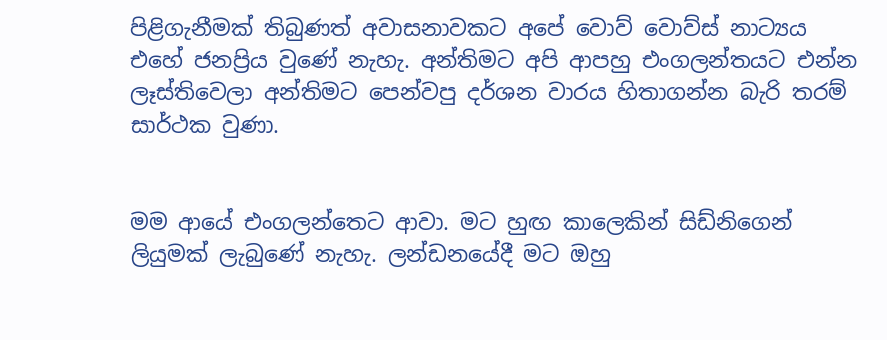පිළිගැනීමක් තිබුණත් අවාසනාවකට අපේ වොව් වොව්ස් නාට්‍යය එහේ ජනප්‍රිය වුණේ නැහැ. අන්තිමට අපි ආපහු එංගලන්තයට එන්න ලෑස්තිවෙලා අන්තිමට පෙන්වපු දර්ශන වාරය හිතාගන්න බැරි තරම් සාර්ථක වුණා.


මම ආයේ එංගලන්තෙට ආවා. මට හුඟ කාලෙකින් සිඩ්නිගෙන් ලියුමක් ලැබුණේ නැහැ. ලන්ඩනයේදී මට ඔහු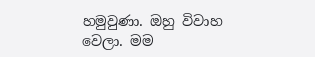හමුවුණා. ඔහු විවාහ වෙලා. මම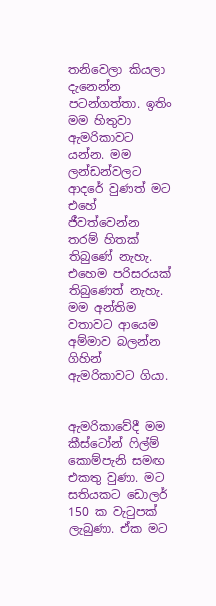තනිවෙලා කියලා දැනෙන්න පටන්ගත්තා. ඉතිං මම හිතුවා ඇමරිකාවට යන්න. මම ලන්ඩන්වලට ආදරේ වුණත් මට එහේ ජීවත්වෙන්න තරම් හිතක් තිබුණේ නැහැ. එහෙම පරිසරයක් තිබුණෙත් නැහැ. මම අන්තිම වතාවට ආයෙම අම්මාව බලන්න ගිහින් ඇමරිකාවට ගියා.


ඇමරිකාවේදී මම කීස්ටෝන් ෆිල්ම් කොම්පැනි සමඟ එකතු වුණා. මට සතියකට ඩොලර් 150 ක වැටුපක් ලැබුණා. ඒක මට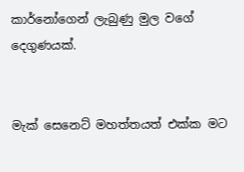කාර්නෝගෙන් ලැබුණු මුල වගේ දෙගුණයක්.


මැක් සෙනෙට් මහත්තයත් එක්ක මට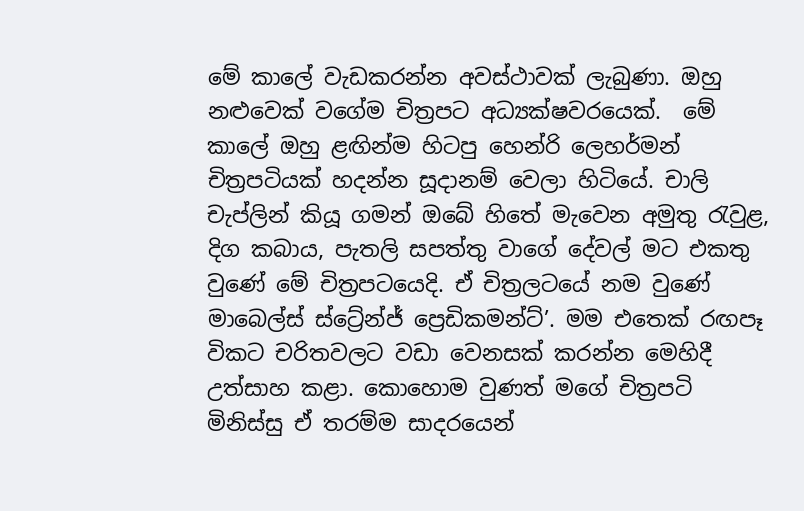මේ කාලේ වැඩකරන්න අවස්ථාවක් ලැබුණා. ඔහු නළුවෙක් වගේම චිත්‍රපට අධ්‍යක්ෂවරයෙක්.  මේ කාලේ ඔහු ළඟින්ම හිටපු හෙන්රි ලෙහර්මන් චිත්‍රපටියක් හදන්න සූදානම් වෙලා හිටියේ. චාලි චැප්ලින් කියූ ගමන් ඔබේ හිතේ මැවෙන අමුතු රැවුළ, දිග කබාය, පැතලි සපත්තු වාගේ දේවල් මට එකතු වුණේ මේ චිත්‍රපටයෙදි. ඒ චිත්‍රලටයේ නම වුණේ මාබෙල්ස් ස්ට්‍රේන්ජ් ප්‍රෙඩිකමන්ට්’. මම එතෙක් රඟපෑ විකට චරිතවලට වඩා වෙනසක් කරන්න මෙහිදී උත්සාහ කළා. කොහොම වුණත් මගේ චිත්‍රපටි මිනිස්සු ඒ තරම්ම සාදරයෙන්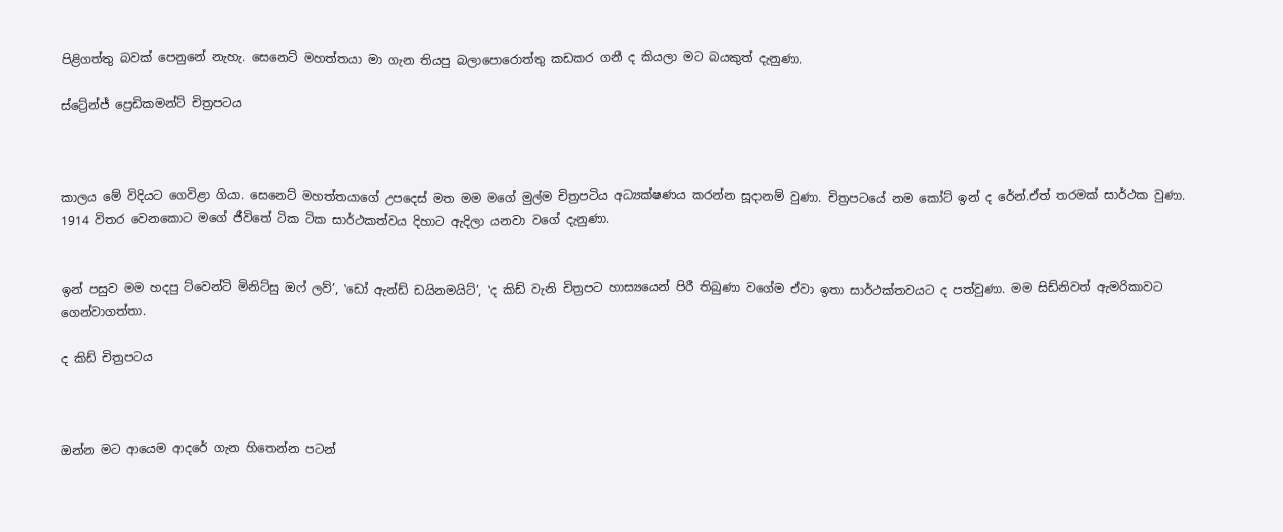පිළිගත්තු බවක් පෙනුනේ නැහැ. සෙනෙට් මහත්තයා මා ගැන තියපු බලාපොරොත්තු කඩකර ගනී ද කියලා මට බයකුත් දැනුණා.

ස්ට්‍රේන්ජ් ප්‍රෙඩිකමන්ට් චිත්‍රපටය



කාලය මේ විදියට ගෙවිළා ගියා. සෙනෙට් මහත්තයාගේ උපදෙස් මත මම මගේ මුල්ම චිත්‍රපටිය අධ්‍යක්ෂණය කරන්න සූදානම් වුණා. චිත්‍රපටයේ නම කෝට් ඉන් ද රේන්.ඒත් තරමක් සාර්ථක වුණා. 1914 විතර වෙනකොට මගේ ජීවිතේ ටික ටික සාර්ථකත්වය දිහාට ඇදිලා යනවා වගේ දැනුණා.


ඉන් පසුව මම හදපු ට්වෙන්ටි මිනිට්සු ඔෆ් ලව්’, ‛ඩෝ ඇන්ඩ් ඩයිනමයිට්’, ‛ද කිඩ් වැනි චිත්‍රපට හාස්‍යයෙන් පිරී තිබුණා වගේම ඒවා ඉතා සාර්ථක්තවයට ද පත්වුණා. මම සිඩ්නිවත් ඇමරිකාවට ගෙන්වාගත්තා.

ද කිඩ් චිත්‍රපටය



ඔන්න මට ආයෙම ආදරේ ගැන හිතෙන්න පටන්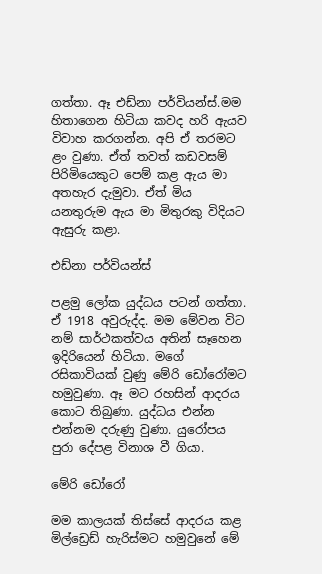ගත්තා. ඈ එඩ්නා පර්වියන්ස්.මම හිතාගෙන හිටියා කවද හරි ඇයව විවාහ කරගන්න. අපි ඒ තරමට ළං වුණා. ඒත් තවත් කඩවසම් පිරිමියෙකුට පෙම් කළ ඇය මා අතහැර දැමුවා. ඒත් මිය යනතුරුම ඇය මා මිතුරකු විදියට ඇසුරු කළා.

එඩ්නා පර්වියන්ස්

පළමු ලෝක යුද්ධය පටන් ගත්තා. ඒ 1918 අවුරුද්ද. මම මේවන විට නම් සාර්ථකත්වය අතින් සෑහෙන ඉදිරියෙන් හිටියා. මගේ රසිකාවියක් වුණු මේරි ඩෝරෝමට හමුවුණා. ඈ මට රහසින් ආදරය කොට තිබුණා. යුද්ධය එන්න එන්නම දරුණු වුණා. යුරෝපය පුරා දේපළ විනාශ වී ගියා.

මේරි ඩෝරෝ

මම කාලයක් තිස්සේ ආදරය කළ මිල්ඩ්‍රෙඩ් හැරිස්මට හමුවුනේ මේ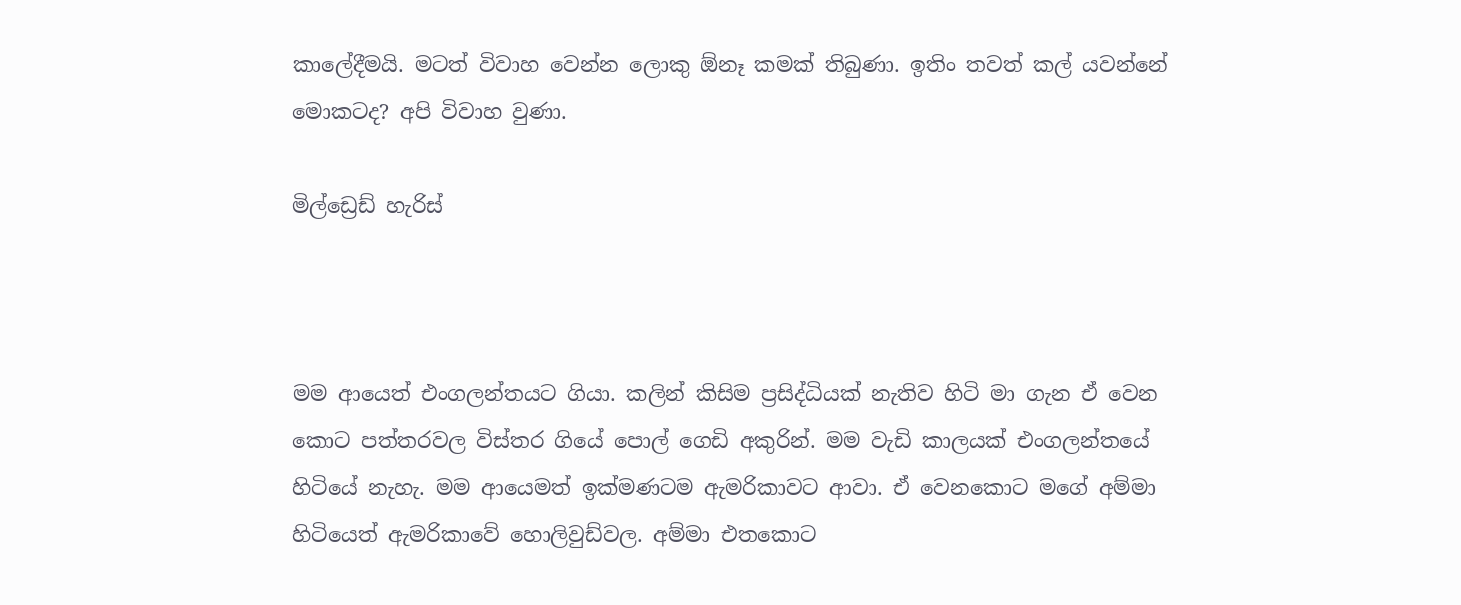කාලේදීමයි. මටත් විවාහ වෙන්න ලොකු ඕනෑ කමක් තිබුණා. ඉතිං තවත් කල් යවන්නේ මොකටද? අපි විවාහ වුණා.

මිල්ඩ්‍රෙඩ් හැරිස්



මම ආයෙත් එංගලන්තයට ගියා. කලින් කිසිම ප්‍රසිද්ධියක් නැතිව හිටි මා ගැන ඒ වෙන කොට පත්තරවල විස්තර ගියේ පොල් ගෙඩි අකුරින්. මම වැඩි කාලයක් එංගලන්තයේ හිටියේ නැහැ. මම ආයෙමත් ඉක්මණටම ඇමරිකාවට ආවා. ඒ වෙනකොට මගේ අම්මා හිටියෙත් ඇමරිකාවේ හොලිවුඩ්වල. අම්මා එතකොට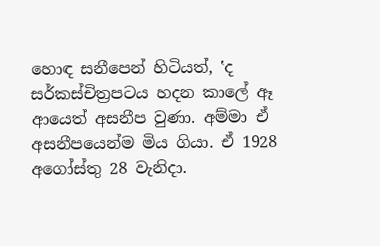හොඳ සනීපෙන් හිටියත්, ‛ද සර්කස්චිත්‍රපටය හදන කාලේ ඈ ආයෙත් අසනීප වුණා. අම්මා ඒ අසනීපයෙන්ම මිය ගියා. ඒ 1928 අගෝස්තු 28 වැනිදා.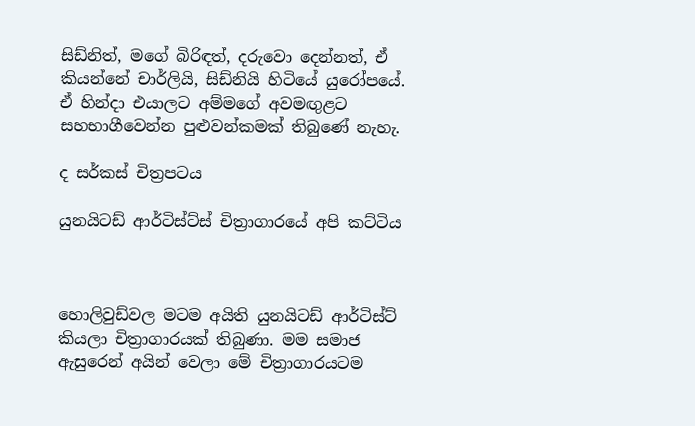සිඩ්නිත්, මගේ බිරිඳත්, දරුවො දෙන්නත්, ඒ කියන්නේ චාර්ලියි, සිඩ්නියි හිටියේ යුරෝපයේ. ඒ හින්දා එයාලට අම්මගේ අවමඟුළට සහභාගීවෙන්න පුළුවන්කමක් තිබුණේ නැහැ.

ද සර්කස් චිත්‍රපටය

යුනයිටඩ් ආර්ටිස්ට්ස් චිත්‍රාගාරයේ අපි කට්ටිය



හොලිවුඩ්වල මටම අයිති යුනයිටඩ් ආර්ටිස්ට් කියලා චිත්‍රාගාරයක් තිබුණා. මම සමාජ ඇසුරෙන් අයින් වෙලා මේ චිත්‍රාගාරයටම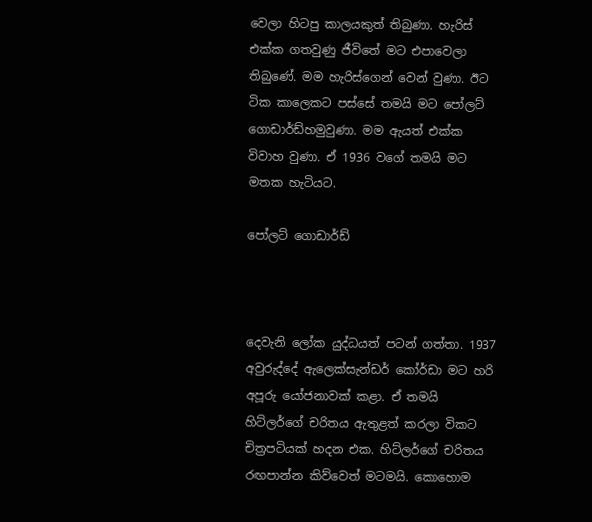වෙලා හිටපු කාලයකුත් තිබුණා. හැරිස් එක්ක ගතවුණු ජීවිතේ මට එපාවෙලා තිබුණේ. මම හැරිස්ගෙන් වෙන් වුණා. ඊට ටික කාලෙකට පස්සේ තමයි මට පෝලට් ගොඩාර්ඩ්හමුවුණා. මම ඇයත් එක්ක විවාහ වුණා. ඒ 1936 වගේ තමයි මට මතක හැටියට.

පෝලට් ගොඩාර්ඩ්



දෙවැනි ලෝක යුද්ධයත් පටන් ගත්තා. 1937 අවුරුද්දේ ඇලෙක්සැන්ඩර් කෝර්ඩා මට හරි අපූරු යෝජනාවක් කළා. ඒ තමයි හිට්ලර්ගේ චරිතය ඇතුළත් කරලා විකට චිත්‍රපටියක් හදන එක. හිට්ලර්ගේ චරිතය රඟපාන්න කිව්වෙත් මටමයි. කොහොම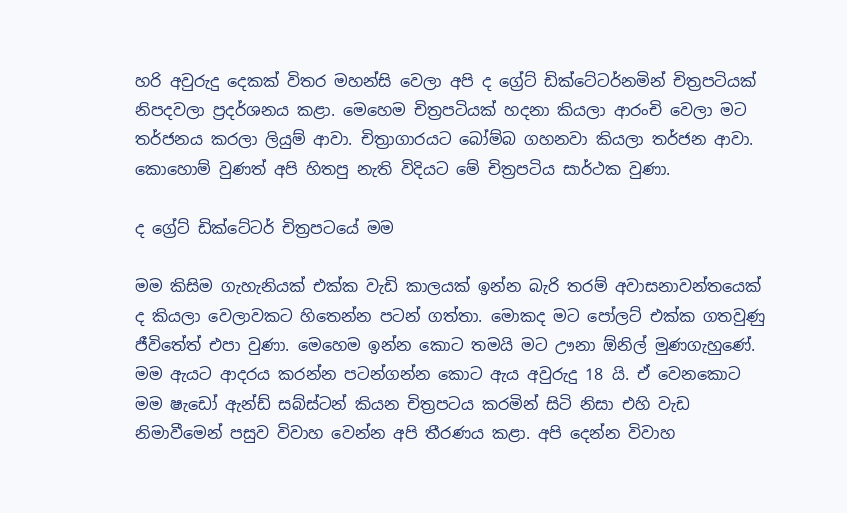හරි අවුරුදු දෙකක් විතර මහන්සි වෙලා අපි ද ග්‍රේට් ඩික්ටේටර්නමින් චිත්‍රපටියක් නිපදවලා ප්‍රදර්ශනය කළා. මෙහෙම චිත්‍රපටියක් හදනා කියලා ආරංචි වෙලා මට තර්ජනය කරලා ලියුම් ආවා. චිත්‍රාගාරයට බෝම්බ ගහනවා කියලා තර්ජන ආවා. කොහොම් වුණත් අපි හිතපු නැති විදියට මේ චිත්‍රපටිය සාර්ථක වුණා.

ද ග්‍රේට් ඩික්ටේටර් චිත්‍රපටයේ මම

මම කිසිම ගැහැනියක් එක්ක වැඩි කාලයක් ඉන්න බැරි තරම් අවාසනාවන්තයෙක් ද කියලා වෙලාවකට හිතෙන්න පටන් ගත්තා. මොකද මට පෝලට් එක්ක ගතවුණු ජීවිතේත් එපා වුණා. මෙහෙම ඉන්න කොට තමයි මට ඌනා ඕනිල් මුණගැහුණේ. මම ඇයට ආදරය කරන්න පටන්ගන්න කොට ඇය අවුරුදු 18 යි. ඒ වෙනකොට මම ෂැඩෝ ඇන්ඩ් සබ්ස්ටන් කියන චිත්‍රපටය කරමින් සිටි නිසා එහි වැඩ නිමාවීමෙන් පසුව විවාහ වෙන්න අපි තීරණය කළා. අපි දෙන්න විවාහ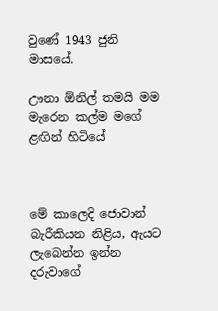වුණේ 1943 ජුනි මාසයේ.

ඌනා ඕනිල් තමයි මම මැරෙන කල්ම මගේ ළඟින් හිටියේ



මේ කාලෙදි ජොවාන් බැරීකියන නිළිය, ඇයට ලැබෙන්න ඉන්න දරුවාගේ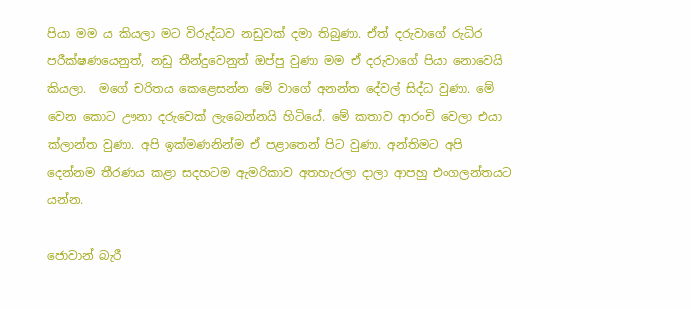පියා මම ය කියලා මට විරුද්ධව නඩුවක් දමා තිබුණා. ඒත් දරුවාගේ රුධිර පරීක්ෂණයෙනුත්, නඩු තීන්දුවෙනුත් ඔප්පු වුණා මම ඒ දරුවාගේ පියා නොවෙයි කියලා.  මගේ චරිතය කෙළෙසන්න මේ වාගේ අනන්ත දේවල් සිද්ධ වුණා. මේ වෙන කොට ඌනා දරුවෙක් ලැබෙන්නයි හිටියේ. මේ කතාව ආරංචි වෙලා එයා ක්ලාන්ත වුණා. අපි ඉක්මණනින්ම ඒ පළාතෙන් පිට වුණා. අන්තිමට අපි දෙන්නම තීරණය කළා සදහටම ඇමරිකාව අතහැරලා දාලා ආපහු එංගලන්තයට යන්න.

ජොවාන් බැරී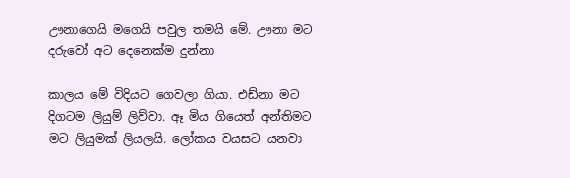ඌනාගෙයි මගෙයි පවුල තමයි මේ. ඌනා මට දරුවෝ අට දෙනෙක්ම දුන්නා

කාලය මේ විදියට ගෙවලා ගියා. එඩ්නා මට දිගටම ලියුම් ලිව්වා. ඈ මිය ගියෙත් අන්තිමට මට ලියුමක් ලියලයි. ලෝකය වයසට යනවා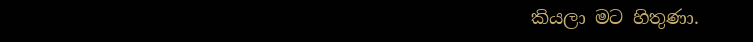කියලා මට හිතුණා.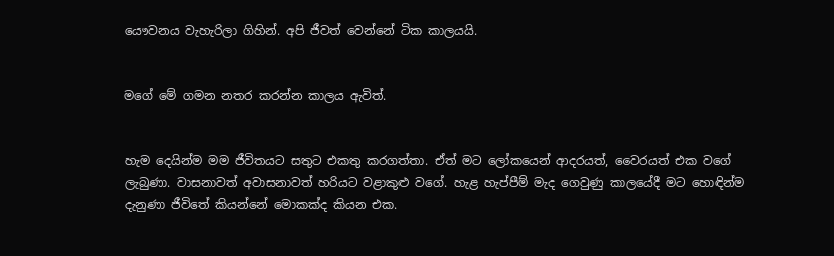යෞවනය වැහැරිලා ගිහින්. අපි ජීවත් වෙන්නේ ටික කාලයයි.


මගේ මේ ගමන නතර කරන්න කාලය ඇවිත්.


හැම දෙයින්ම මම ජීවිතයට සතුට එකතු කරගත්තා. ඒත් මට ලෝකයෙන් ආදරයත්, වෛරයත් එක වගේ ලැබුණා. වාසනාවත් අවාසනාවත් හරියට වළාකුළු වගේ. හැළ හැප්පීම් මැද ගෙවුණු කාලයේදී මට හොඳින්ම දැනුණා ජීවිතේ කියන්නේ මොකක්ද කියන එක.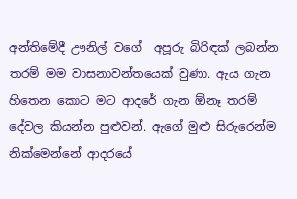අන්තිමේදී ඌනිල් වගේ  අපූරු බිරිඳක් ලබන්න තරම් මම වාසනාවන්තයෙක් වුණා. ඇය ගැන හිතෙන කොට මට ආදරේ ගැන ඕනෑ තරම් දේවල කියන්න පුළුවන්. ඇගේ මුළු සිරුරෙන්ම නික්මෙන්නේ ආදරයේ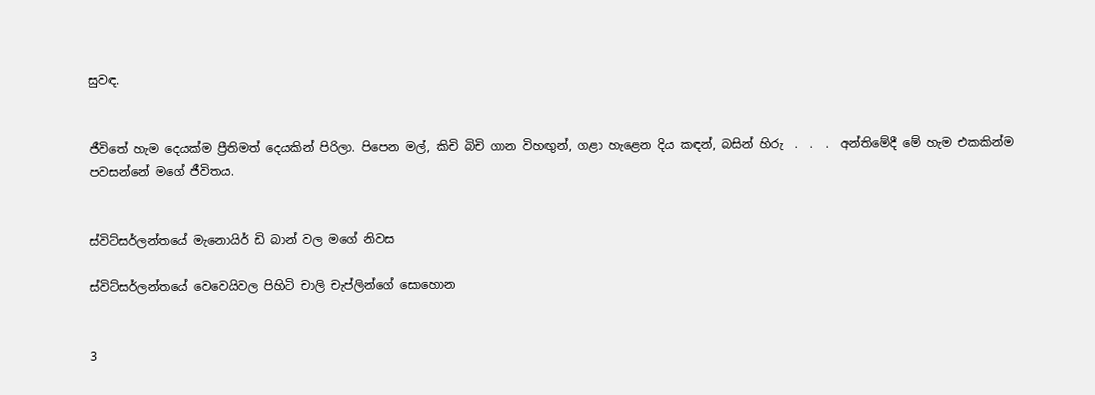සුවඳ.


ජීවිතේ හැම දෙයක්ම ප්‍රීතිමත් දෙයකින් පිරිලා. පිපෙන මල්, කිචි බිචි ගාන විහඟුන්, ගළා හැළෙන දිය කඳන්, බසින් හිරු  .  .  .  අන්තිමේදී මේ හැම එකකින්ම පවසන්නේ මගේ ජීවිතය.


ස්විට්සර්ලන්තයේ මැනොයිර් ඩි බාන් වල මගේ නිවස

ස්විට්සර්ලන්තයේ වෙවෙයිවල පිහිටි චාලි චැප්ලින්ගේ සොහොන


3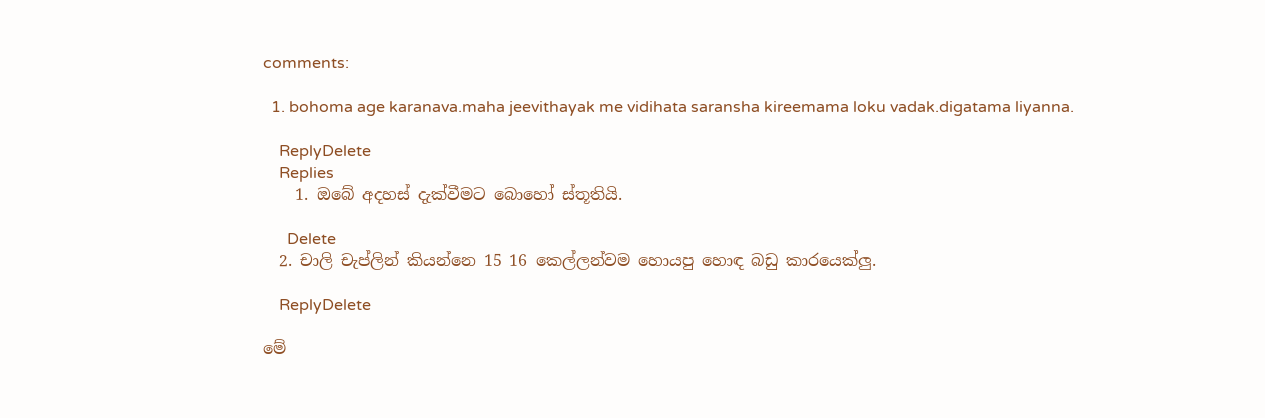comments:

  1. bohoma age karanava.maha jeevithayak me vidihata saransha kireemama loku vadak.digatama liyanna.

    ReplyDelete
    Replies
    1. ඔබේ අදහස් දැක්වීමට බොහෝ ස්තූතියි.

      Delete
  2. චාලි චැප්ලින් කියන්නෙ 15 16 කෙල්ලන්වම හොයපු හොඳ බඩු කාරයෙක්ලු.

    ReplyDelete

මේ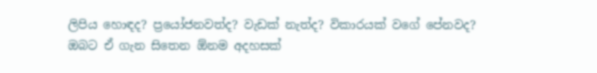ලිපිය හොඳද? ප්‍රයෝජනවත්ද? වැඩක් නැත්ද? විකාරයක් වගේ පේනවද?
ඔබට ඒ ගැන සිතෙන ඕනම අදහසක්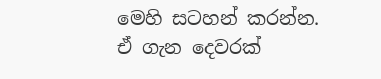මෙහි සටහන් කරන්න.
ඒ ගැන දෙවරක්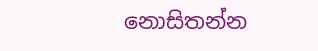නොසිතන්න